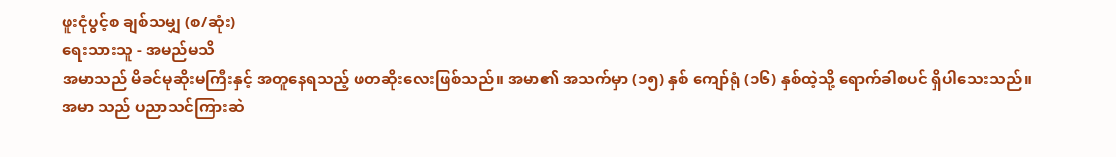ဖူးငုံပွင့်စ ချစ်သမျှ (စ/ဆုံး)
ရေးသားသူ - အမည်မသိ
အမာသည် မိခင်မုဆိုးမကြီးနှင့် အတူနေရသည့် ဖတဆိုးလေးဖြစ်သည်။ အမာ၏ အသက်မှာ (၁၅) နှစ် ကျော်ရုံ (၁၆) နှစ်ထဲ့သို့ ရောက်ခါစပင် ရှိပါသေးသည်။ အမာ သည် ပညာသင်ကြားဆဲ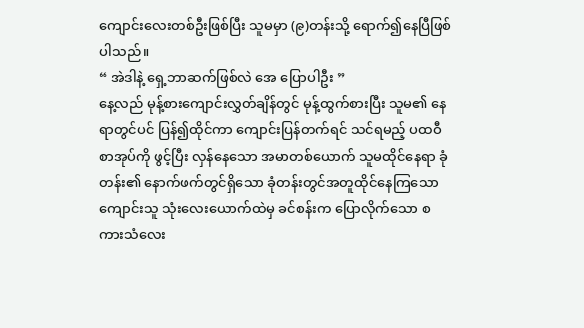ကျောင်းလေးတစ်ဦးဖြစ်ပြီး သူမမှာ (၉)တန်းသို့ ရောက်၍နေပြီဖြစ်ပါသည်။
“ အဲဒါနဲ့ ရှေ့ဘာဆက်ဖြစ်လဲ အေ ပြောပါဦး ”
နေ့လည် မုန့်စားကျောင်းလွှတ်ချိန်တွင် မုန့်ထွက်စားပြီး သူမ၏ နေရာတွင်ပင် ပြန်၍ထိုင်ကာ ကျောင်းပြန်တက်ရင် သင်ရမည့် ပထဝီစာအုပ်ကို ဖွင့်ပြီး လှန်နေသော အမာတစ်ယောက် သူမထိုင်နေရာ ခုံတန်း၏ နောက်ဖက်တွင်ရှိသော ခုံတန်းတွင်အတူထိုင်နေကြသော ကျောင်းသူ သုံးလေးယောက်ထဲမှ ခင်စန်းက ပြောလိုက်သော စကားသံလေး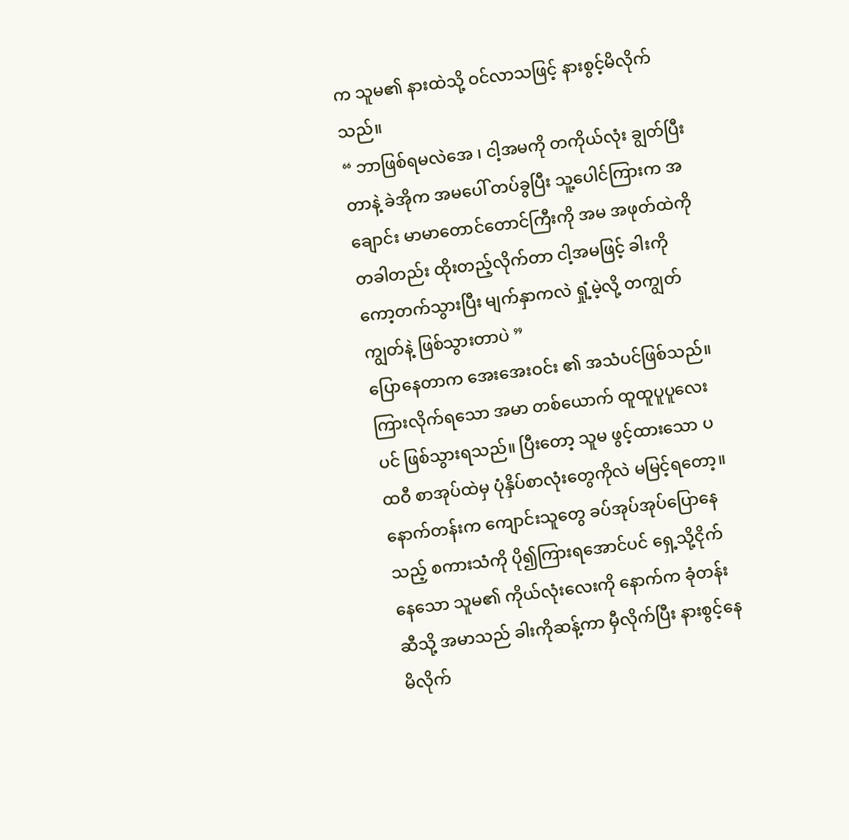က သူမ၏ နားထဲသို့ ဝင်လာသဖြင့် နားစွင့်မိလိုက်သည်။
“ ဘာဖြစ်ရမလဲအေ ၊ ငါ့အမကို တကိုယ်လုံး ချွတ်ပြီးတာနဲ့ ခဲအိုက အမပေါ် တပ်ခွပြီး သူ့ပေါင်ကြားက အချောင်း မာမာတောင်တောင်ကြီးကို အမ အဖုတ်ထဲကို တခါတည်း ထိုးတည့်လိုက်တာ ငါ့အမဖြင့် ခါးကို ကော့တက်သွားပြီး မျက်နှာကလဲ ရှုံ့မဲ့လို့ တကျွတ်ကျွတ်နဲ့ ဖြစ်သွားတာပဲ ”
ပြောနေတာက အေးအေးဝင်း ၏ အသံပင်ဖြစ်သည်။ ကြားလိုက်ရသော အမာ တစ်ယောက် ထူထူပူပူလေးပင် ဖြစ်သွားရသည်။ ပြီးတော့ သူမ ဖွင့်ထားသော ပထဝီ စာအုပ်ထဲမှ ပုံနှိပ်စာလုံးတွေကိုလဲ မမြင့်ရတော့။ နောက်တန်းက ကျောင်းသူတွေ ခပ်အုပ်အုပ်ပြောနေသည့် စကားသံကို ပို၍ကြားရအောင်ပင် ရှေ့သို့ငိုက်နေသော သူမ၏ ကိုယ်လုံးလေးကို နောက်က ခုံတန်းဆီသို့ အမာသည် ခါးကိုဆန့်ကာ မှီလိုက်ပြီး နားစွင့်နေမိလိုက်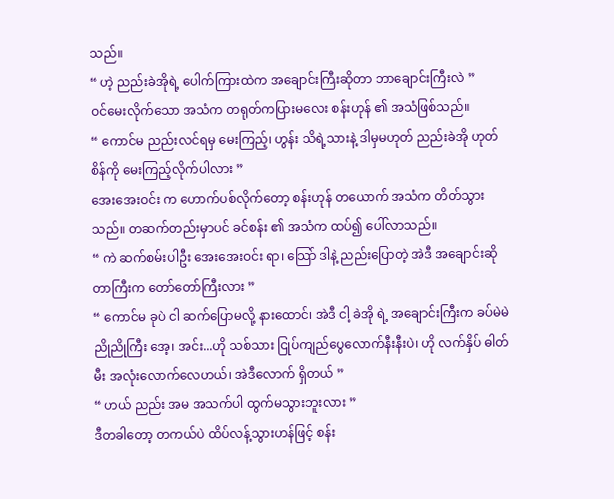သည်။
“ ဟဲ့ ညည်းခဲအိုရဲ့ ပေါက်ကြားထဲက အချောင်းကြီးဆိုတာ ဘာချောင်းကြီးလဲ ”
ဝင်မေးလိုက်သော အသံက တရုတ်ကပြားမလေး စန်းဟုန် ၏ အသံဖြစ်သည်။
“ ကောင်မ ညည်းလင်ရမှ မေးကြည့်၊ ဟွန်း သိရဲ့သားနဲ့ ဒါမှမဟုတ် ညည်းခဲအို ဟုတ်စိန်ကို မေးကြည့်လိုက်ပါလား ”
အေးအေးဝင်း က ဟောက်ပစ်လိုက်တော့ စန်းဟုန် တယောက် အသံက တိတ်သွားသည်။ တဆက်တည်းမှာပင် ခင်စန်း ၏ အသံက ထပ်၍ ပေါ်လာသည်။
“ ကဲ ဆက်စမ်းပါဦး အေးအေးဝင်း ရာ၊ သြော် ဒါနဲ့ ညည်းပြောတဲ့ အဲဒီ အချောင်းဆိုတာကြီးက တော်တော်ကြီးလား ”
“ ကောင်မ ခုပဲ ငါ ဆက်ပြောမလို့ နားထောင်၊ အဲဒီ ငါ့ ခဲအို ရဲ့ အချောင်းကြီးက ခပ်မဲမဲညိုညိုကြီး အေ့၊ အင်း...ဟို သစ်သား ငြုပ်ကျည်ပွေလောက်နီးနီးပဲ၊ ဟို လက်နှိပ် ဓါတ်မီး အလုံးလောက်လေဟယ်၊ အဲဒီလောက် ရှိတယ် ”
“ ဟယ် ညည်း အမ အသက်ပါ ထွက်မသွားဘူးလား ”
ဒီတခါတော့ တကယ်ပဲ ထိပ်လန့်သွားဟန်ဖြင့် စန်း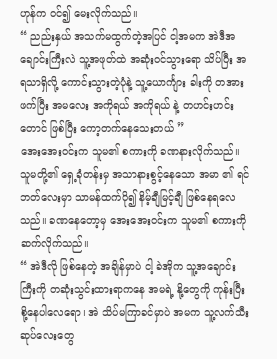ဟုန်က ဝင်၍ မေးလိုက်သည်။
“ ညည်းနှယ် အသက်မထွက်တဲ့အပြင် ငါ့အမက အဲဒီအချောင်းကြီးလဲ သူ့အဖုတ်ထဲ အဆုံးဝင်သွားရော သိပ်ပြီး အရသာရှိလို့ ကောင်းသွားတဲ့ပုံနဲ့ သူ့ယောင်္ကျား ခါးကို တအားဖက်ပြီး အမလေး အကိုရယ် အကိုရယ် နဲ့ တဟင်းဟင်း တောင် ဖြစ်ပြီး ကော့တက်နေသေးတယ် ”
အေးအေးဝင်းက သူမ၏ စကားကို ခဏနားလိုက်သည်။ သူမတို့၏ ရှေ့ခုံတန်းမှ အသာနားစွင့်နေသော အမာ ၏ ရင်ဘတ်လေးမှာ သာမန်ထက်ပို၍ နိမ့်ချီမြင့်ချီ ဖြစ်နေရလေသည်။ ခဏနေတော့မှ အေးအေးဝင်းက သူမ၏ စကားကို ဆက်လိုက်သည်။
“ အဲဒီလို ဖြစ်နေတဲ့ အချိန်မှာပဲ ငါ့ ခဲအိုက သူ့အချောင်းကြီးကို တဆုံးသွင်းထားရာကနေ အမရဲ့ နို့တွေကို ကုန်းပြီးစို့နေပါလေရော၊ အဲ သိပ်မကြာခင်မှာပဲ အမက သူ့လက်သီးဆုပ်လေးတွေ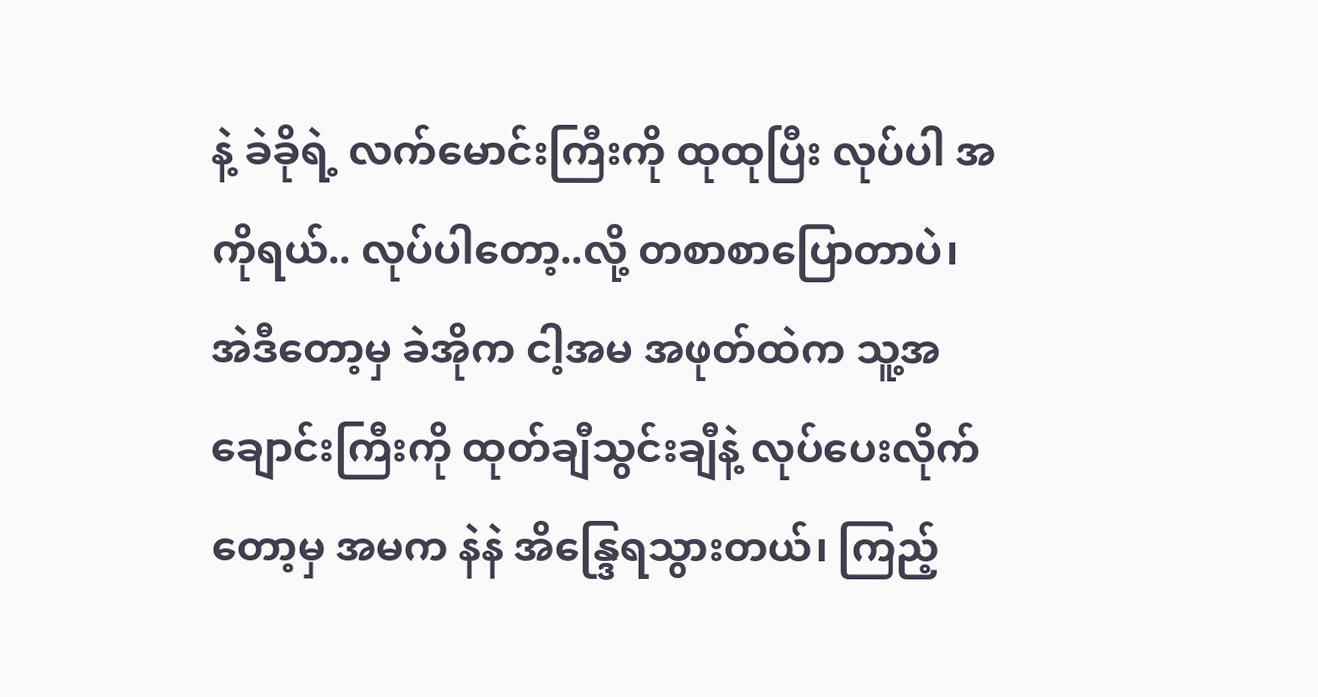နဲ့ ခဲခိုရဲ့ လက်မောင်းကြီးကို ထုထုပြီး လုပ်ပါ အကိုရယ်.. လုပ်ပါတော့..လို့ တစာစာပြောတာပဲ၊ အဲဒီတော့မှ ခဲအိုက ငါ့အမ အဖုတ်ထဲက သူ့အချောင်းကြီးကို ထုတ်ချီသွင်းချီနဲ့ လုပ်ပေးလိုက်တော့မှ အမက နဲနဲ အိန္ဒြေရသွားတယ်၊ ကြည့်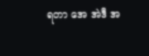ရတာ အေ အဲဒီ အ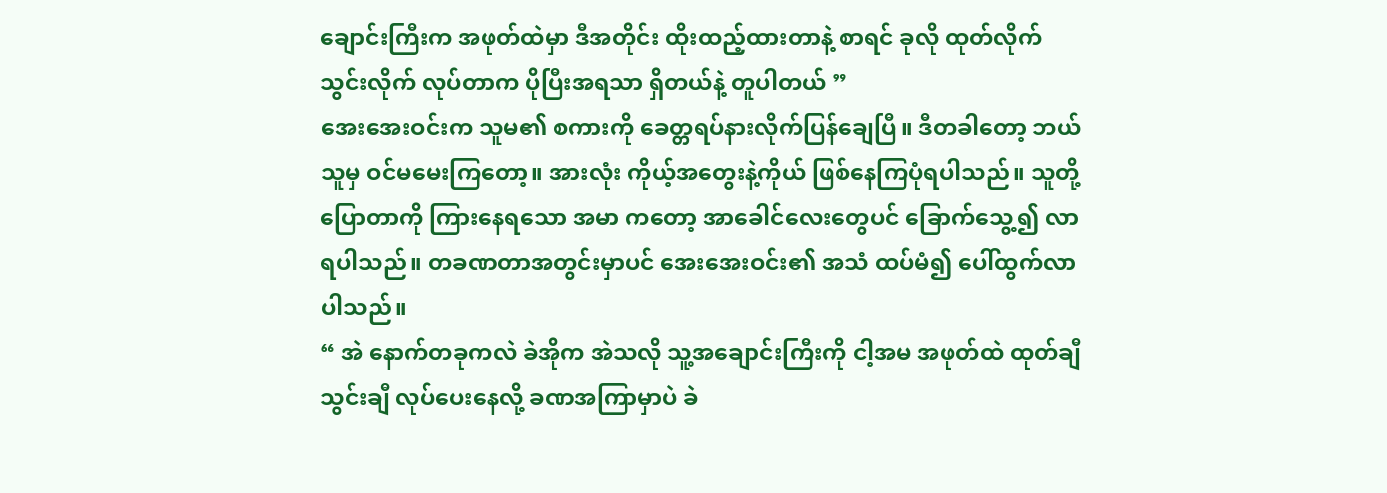ချောင်းကြီးက အဖုတ်ထဲမှာ ဒီအတိုင်း ထိုးထည့်ထားတာနဲ့ စာရင် ခုလို ထုတ်လိုက်သွင်းလိုက် လုပ်တာက ပိုပြီးအရသာ ရှိတယ်နဲ့ တူပါတယ် ”
အေးအေးဝင်းက သူမ၏ စကားကို ခေတ္တရပ်နားလိုက်ပြန်ချေပြီ။ ဒီတခါတော့ ဘယ်သူမှ ဝင်မမေးကြတော့။ အားလုံး ကိုယ့်အတွေးနဲ့ကိုယ် ဖြစ်နေကြပုံရပါသည်။ သူတို့ပြောတာကို ကြားနေရသော အမာ ကတော့ အာခေါင်လေးတွေပင် ခြောက်သွေ့၍ လာရပါသည်။ တခဏတာအတွင်းမှာပင် အေးအေးဝင်း၏ အသံ ထပ်မံ၍ ပေါ်ထွက်လာပါသည်။
“ အဲ နောက်တခုကလဲ ခဲအိုက အဲသလို သူ့အချောင်းကြီးကို ငါ့အမ အဖုတ်ထဲ ထုတ်ချီသွင်းချီ လုပ်ပေးနေလို့ ခဏအကြာမှာပဲ ခဲ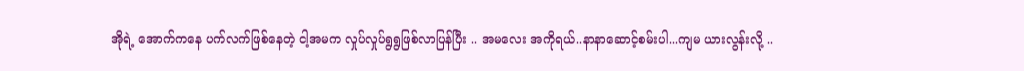အိုရဲ့ အောက်ကနေ ပက်လက်ဖြစ်နေတဲ့ ငါ့အမက လှုပ်လှုပ်ရွရွဖြစ်လာပြန်ပြီး .. အမလေး အကိုရယ်..နာနာဆောင့်စမ်းပါ...ကျမ ယားလွန်းလို့ ..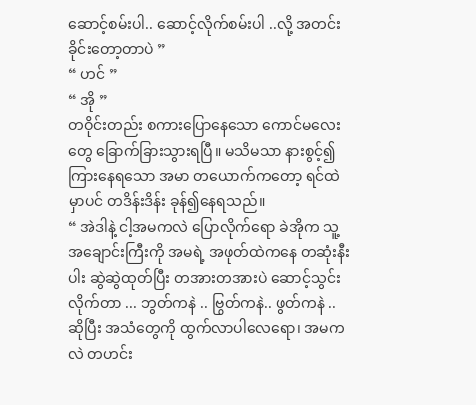ဆောင့်စမ်းပါ.. ဆောင့်လိုက်စမ်းပါ ..လို့ အတင်းခိုင်းတော့တာပဲ ”
“ ဟင် ”
“ အို ”
တဝိုင်းတည်း စကားပြောနေသော ကောင်မလေးတွေ ခြောက်ခြားသွားရပြီ။ မသိမသာ နားစွင့်၍ ကြားနေရသော အမာ တယောက်ကတော့ ရင်ထဲမှာပင် တဒိန်းဒိန်း ခုန်၍နေရသည်။
“ အဲဒါနဲ့ ငါ့အမကလဲ ပြောလိုက်ရော ခဲအိုက သူ့အချောင်းကြီးကို အမရဲ့ အဖုတ်ထဲကနေ တဆုံးနီးပါး ဆွဲဆွဲထုတ်ပြီး တအားတအားပဲ ဆောင့်သွင်းလိုက်တာ ... ဘွတ်ကနဲ .. ဗြွတ်ကနဲ.. ဖွတ်ကနဲ .. ဆိုပြီး အသံတွေကို ထွက်လာပါလေရော၊ အမကလဲ တဟင်း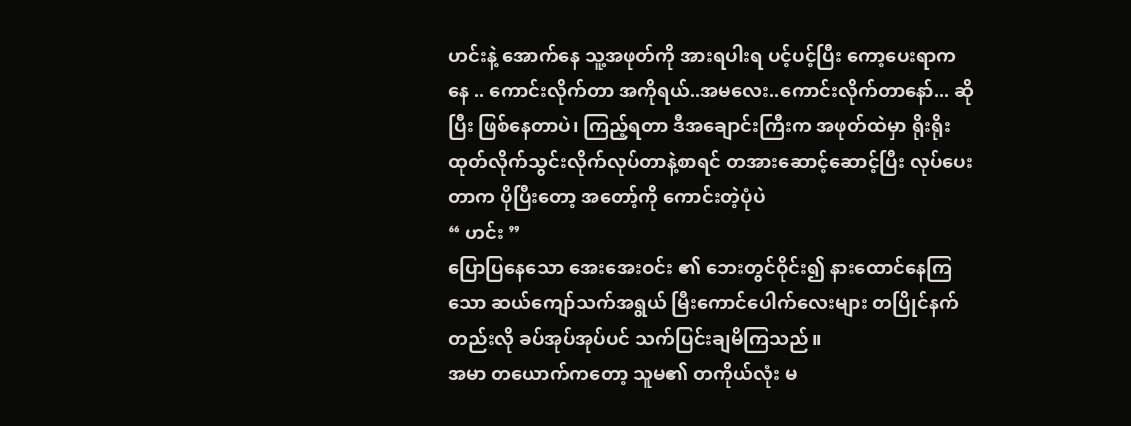ဟင်းနဲ့ အောက်နေ သူ့အဖုတ်ကို အားရပါးရ ပင့်ပင့်ပြီး ကော့ပေးရာကနေ .. ကောင်းလိုက်တာ အကိုရယ်..အမလေး..ကောင်းလိုက်တာနော်... ဆိုပြီး ဖြစ်နေတာပဲ၊ ကြည့်ရတာ ဒီအချောင်းကြီးက အဖုတ်ထဲမှာ ရိုးရိုးထုတ်လိုက်သွင်းလိုက်လုပ်တာနဲ့စာရင် တအားဆောင့်ဆောင့်ပြီး လုပ်ပေးတာက ပိုပြီးတော့ အတော့်ကို ကောင်းတဲ့ပုံပဲ
“ ဟင်း ”
ပြောပြနေသော အေးအေးဝင်း ၏ ဘေးတွင်ဝိုင်း၍ နားထောင်နေကြသော ဆယ်ကျော်သက်အရွယ် မြီးကောင်ပေါက်လေးများ တပြိုင်နက်တည်းလို ခပ်အုပ်အုပ်ပင် သက်ပြင်းချမိကြသည်။
အမာ တယောက်ကတော့ သူမ၏ တကိုယ်လုံး မ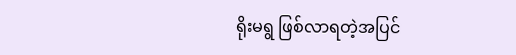ရိုးမရွ ဖြစ်လာရတဲ့အပြင်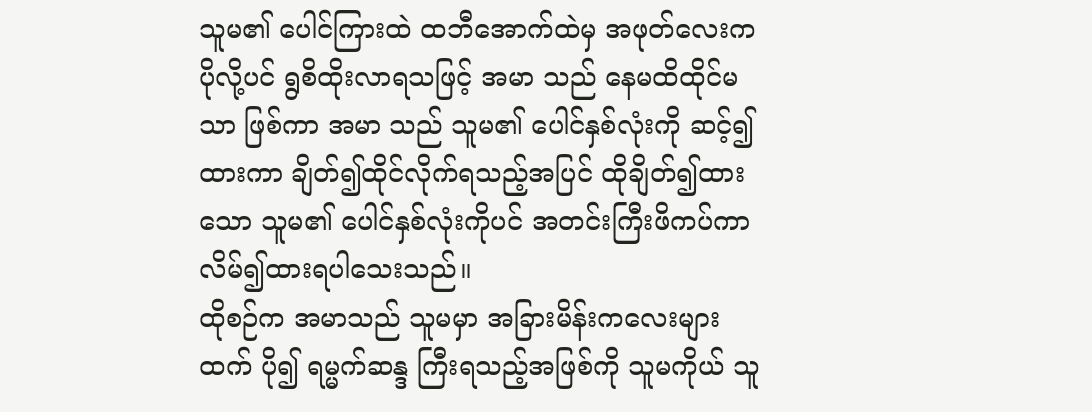သူမ၏ ပေါင်ကြားထဲ ထဘီအောက်ထဲမှ အဖုတ်လေးက ပိုလို့ပင် ရွစိထိုးလာရသဖြင့် အမာ သည် နေမထိထိုင်မသာ ဖြစ်ကာ အမာ သည် သူမ၏ ပေါင်နှစ်လုံးကို ဆင့်၍ထားကာ ချိတ်၍ထိုင်လိုက်ရသည့်အပြင် ထိုချိတ်၍ထားသော သူမ၏ ပေါင်နှစ်လုံးကိုပင် အတင်းကြီးဖိကပ်ကာ လိမ်၍ထားရပါသေးသည်။
ထိုစဉ်က အမာသည် သူမမှာ အခြားမိန်းကလေးများထက် ပို၍ ရမ္မက်ဆန္ဒ ကြီးရသည့်အဖြစ်ကို သူမကိုယ် သူ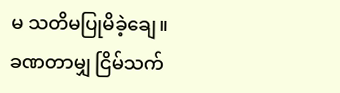မ သတိမပြုမိခဲ့ချေ။
ခဏတာမျှ ငြိမ်သက်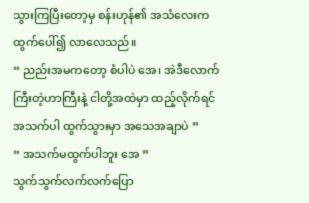သွားကြပြီးတော့မှ စန်းဟုန်၏ အသံလေးက ထွက်ပေါ်၍ လာလေသည်။
“ ညည်းအမကတော့ စံပါပဲ အေ၊ အဲဒီလောက် ကြီးတဲ့ဟာကြီးနဲ့ ငါတို့အထဲမှာ ထည့်လိုက်ရင် အသက်ပါ ထွက်သွားမှာ အသေအချာပဲ ”
“ အသက်မထွက်ပါဘူး အေ ”
သွက်သွက်လက်လက်ပြော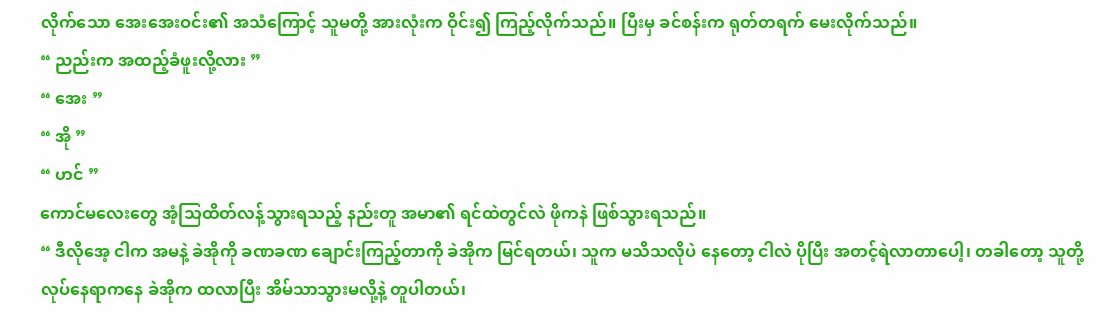လိုက်သော အေးအေးဝင်း၏ အသံကြောင့် သူမတို့ အားလုံးက ဝိုင်း၍ ကြည့်လိုက်သည်။ ပြီးမှ ခင်စန်းက ရုတ်တရက် မေးလိုက်သည်။
“ ညည်းက အထည့်ခံဖူးလို့လား ”
“ အေး ”
“ အို ”
“ ဟင် ”
ကောင်မလေးတွေ အံ့သြထိတ်လန့်သွားရသည့် နည်းတူ အမာ၏ ရင်ထဲတွင်လဲ ဖိုကနဲ ဖြစ်သွားရသည်။
“ ဒီလိုအေ့ ငါက အမနဲ့ ခဲအိုကို ခဏခဏ ချောင်းကြည့်တာကို ခဲအိုက မြင်ရတယ်၊ သူက မသိသလိုပဲ နေတော့ ငါလဲ ပိုပြီး အတင့်ရဲလာတာပေါ့၊ တခါတော့ သူတို့ လုပ်နေရာကနေ ခဲအိုက ထလာပြီး အိမ်သာသွားမလို့နဲ့ တူပါတယ်၊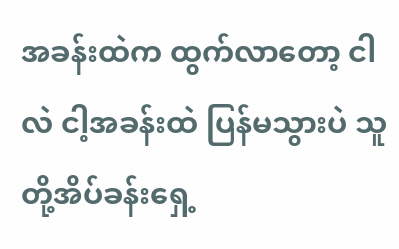အခန်းထဲက ထွက်လာတော့ ငါလဲ ငါ့အခန်းထဲ ပြန်မသွားပဲ သူတို့အိပ်ခန်းရှေ့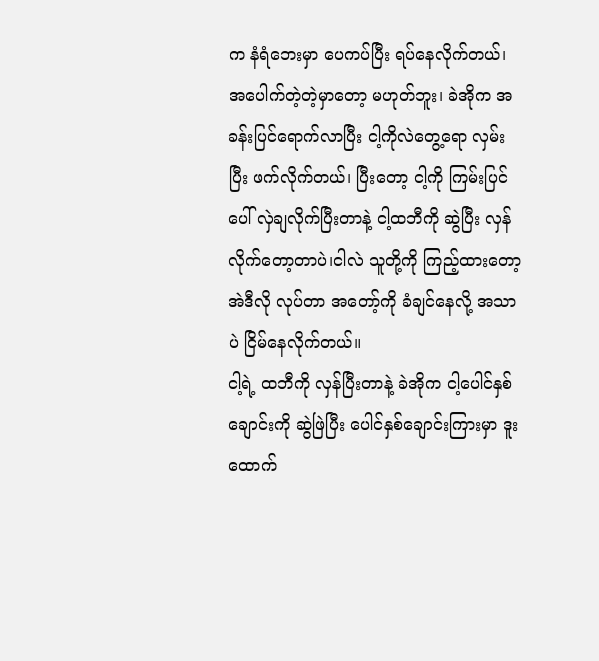က နံရံဘေးမှာ ပေကပ်ပြီး ရပ်နေလိုက်တယ်၊ အပေါက်တဲ့တဲ့မှာတော့ မဟုတ်ဘူး၊ ခဲအိုက အခန်းပြင်ရောက်လာပြီး ငါ့ကိုလဲတွေ့ရော လှမ်းပြီး ဖက်လိုက်တယ်၊ ပြီးတော့ ငါ့ကို ကြမ်းပြင်ပေါ် လှဲချလိုက်ပြီးတာနဲ့ ငါ့ထဘီကို ဆွဲပြီး လှန်လိုက်တော့တာပဲ၊ငါလဲ သူတို့ကို ကြည့်ထားတော့ အဲဒီလို လုပ်တာ အတော့်ကို ခံချင်နေလို့ အသာပဲ ငြိမ်နေလိုက်တယ်။
ငါ့ရဲ့ ထဘီကို လှန်ပြီးတာနဲ့ ခဲအိုက ငါ့ပေါင်နှစ်ချောင်းကို ဆွဲဖြဲပြီး ပေါင်နှစ်ချောင်းကြားမှာ ဒူးထောက်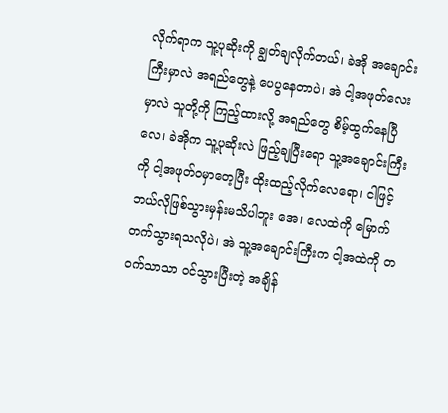လိုက်ရာက သူ့ပုဆိုးကို ချွတ်ချလိုက်တယ်၊ ခဲအို အချောင်းကြီးမှာလဲ အရည်တွေနဲ့ ပေပွနေတာပဲ၊ အဲ ငါ့အဖုတ်လေးမှာလဲ သူတို့ကို ကြည့်ထားလို့ အရည်တွေ စိမ့်ထွက်နေပြီလေ၊ ခဲအိုက သူ့ပုဆိုးလဲ ဖြည့်ချပြီးရော သူ့အချောင်းကြီးကို ငါ့အဖုတ်ဝမှာတေ့ပြီး ထိုးထည့်လိုက်လေရော၊ ငါဖြင့် ဘယ်လိုဖြစ်သွားမှန်းမသိပါဘူး အေ၊ လေထဲကို မြောက်တက်သွားရသလိုပဲ၊ အဲ သူ့အချောင်းကြီးက ငါ့အထဲကို တဝက်သာသာ ဝင်သွားပြီးတဲ့ အချိန်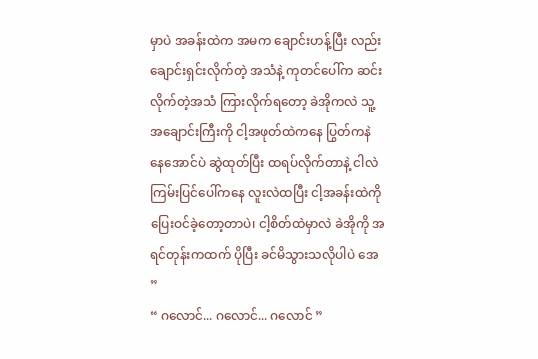မှာပဲ အခန်းထဲက အမက ချောင်းဟန့်ပြီး လည်းချောင်းရှင်းလိုက်တဲ့ အသံနဲ့ ကုတင်ပေါ်က ဆင်းလိုက်တဲ့အသံ ကြားလိုက်ရတော့ ခဲအိုကလဲ သူ့အချောင်းကြီးကို ငါ့အဖုတ်ထဲကနေ ပြွတ်ကနဲ နေအောင်ပဲ ဆွဲထုတ်ပြီး ထရပ်လိုက်တာနဲ့ ငါလဲ ကြမ်းပြင်ပေါ်ကနေ လူးလဲထပြီး ငါ့အခန်းထဲကို ပြေးဝင်ခဲ့တော့တာပဲ၊ ငါ့စိတ်ထဲမှာလဲ ခဲအိုကို အရင်တုန်းကထက် ပိုပြီး ခင်မိသွားသလိုပါပဲ အေ ”
“ ဂလောင်... ဂလောင်... ဂလောင် ”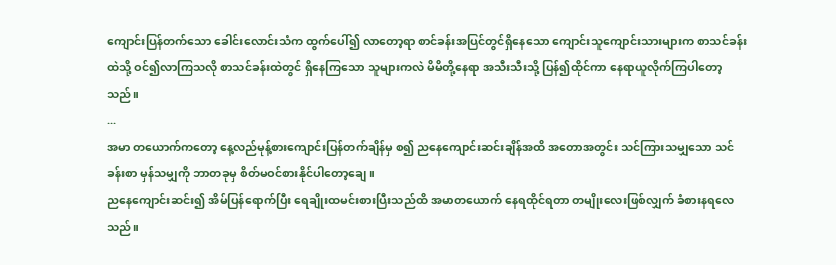ကျောင်းပြန်တက်သော ခေါင်းလောင်းသံက ထွက်ပေါ်၍ လာတော့ရာ စာင်ခန်းအပြင်တွင်ရှိနေသော ကျောင်းသူကျောင်းသားများက စာသင်ခန်းထဲသို့ ဝင်၍လာကြသလို စာသင်ခန်းထဲတွင် ရှိနေကြသော သူများကလဲ မိမိတို့နေရာ အသီးသီးသို့ ပြန်၍ထိုင်ကာ နေရာယူလိုက်ကြပါတော့သည်။
...
အမာ တယောက်ကတော့ နေ့လည်မုန့်စားကျောင်းပြန်တက်ချိန်မှ စ၍ ညနေကျောင်းဆင်းချိန်အထိ အတောအတွင်း သင်ကြားသမျှသော သင်ခန်းစာ မှန်သမျှကို ဘာတခုမှ စိတ်မဝင်စားနိုင်ပါတော့ချေ။
ညနေကျောင်းဆင်း၍ အိမ်ပြန်ရောက်ပြီး ရေချိုးထမင်းစားပြီးသည်ထိ အမာတယောက် နေရထိုင်ရတာ တမျိုးလေးဖြစ်လျှက် ခံစားနရလေသည်။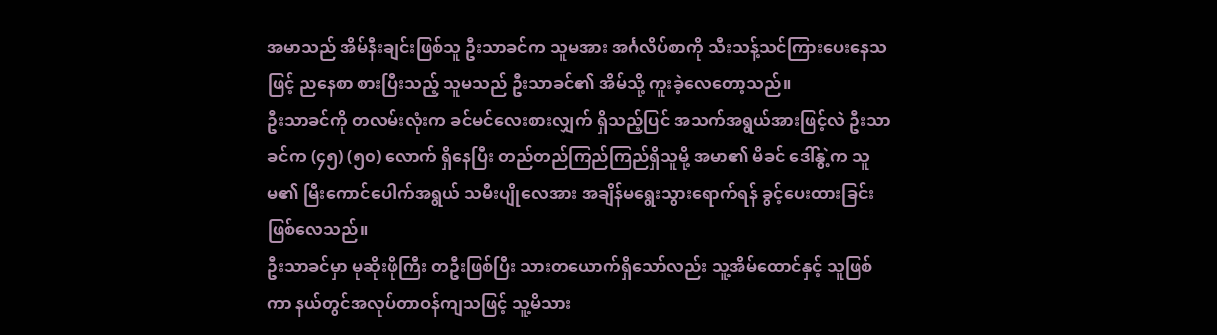အမာသည် အိမ်နီးချင်းဖြစ်သူ ဦးသာခင်က သူမအား အင်္ဂလိပ်စာကို သီးသန့်သင်ကြားပေးနေသဖြင့် ညနေစာ စားပြီးသည့် သူမသည် ဦးသာခင်၏ အိမ်သို့ ကူးခဲ့လေတော့သည်။
ဦးသာခင်ကို တလမ်းလုံးက ခင်မင်လေးစားလျှက် ရှိသည့်ပြင် အသက်အရွယ်အားဖြင့်လဲ ဦးသာခင်က (၄၅) (၅၀) လောက် ရှိနေပြီး တည်တည်ကြည်ကြည်ရှိသူမို့ အမာ၏ မိခင် ဒေါ်နွဲ့က သူမ၏ မြီးကောင်ပေါက်အရွယ် သမီးပျိုလေအား အချိန်မရွေးသွားရောက်ရန် ခွင့်ပေးထားခြင်း ဖြစ်လေသည်။
ဦးသာခင်မှာ မုဆိုးဖိုကြီး တဦးဖြစ်ပြီး သားတယောက်ရှိသော်လည်း သူ့အိမ်ထောင်နှင့် သူဖြစ်ကာ နယ်တွင်အလုပ်တာဝန်ကျသဖြင့် သူ့မိသား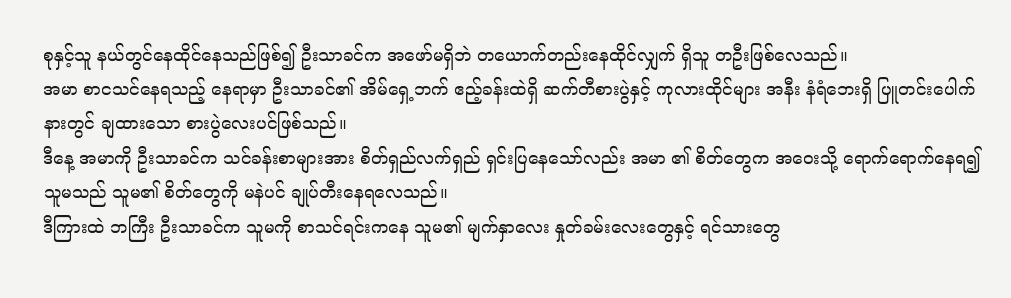စုနှင့်သူ နယ်တွင်နေထိုင်နေသည်ဖြစ်၍ ဦးသာခင်က အဖော်မရှိဘဲ တယောက်တည်းနေထိုင်လျှက် ရှိသူ တဦးဖြစ်လေသည်။
အမာ စာငသင်နေရသည့် နေရာမှာ ဦးသာခင်၏ အိမ်ရှေ့ဘက် ဧည့်ခန်းထဲရှိ ဆက်တီစားပွဲနှင့် ကုလားထိုင်များ အနီး နံရံဘေးရှိ ပြူတင်းပေါက်နားတွင် ချထားသော စားပွဲလေးပင်ဖြစ်သည်။
ဒီနေ့ အမာကို ဦးသာခင်က သင်ခန်းစာများအား စိတ်ရှည်လက်ရှည် ရှင်းပြနေသော်လည်း အမာ ၏ စိတ်တွေက အဝေးသို့ ရောက်ရောက်နေရ၍ သူမသည် သူမ၏ စိတ်တွေကို မနဲပင် ချုပ်တီးနေရလေသည်။
ဒီကြားထဲ ဘကြီး ဦးသာခင်က သူမကို စာသင်ရင်းကနေ သူမ၏ မျက်နှာလေး နှုတ်ခမ်းလေးတွေနှင့် ရင်သားတွေ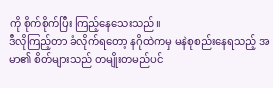ကို စိုက်စိုက်ပြီး ကြည့်နေသေးသည်။
ဒီလိုကြည့်တာ ခံလိုက်ရတော့ နဂိုထဲကမှ မနဲစုစည်းနေရသည့် အမာ၏ စိတ်များသည် တမျိုးတမည်ပင်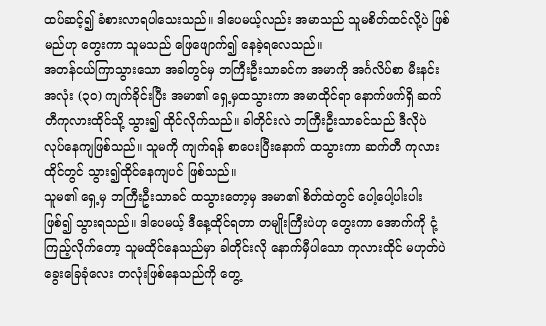ထပ်ဆင့်၍ ခံစားလာရပါသေးသည်။ ဒါပေမယ့်လည်း အမာသည် သူမစိတ်ထင်လို့ပဲ ဖြစ်မည်ဟု တွေးကာ သူမသည် ဖြေဖျောက်၍ နေခဲ့ရလေသည်။
အတန်ငယ်ကြာသွားသော အခါတွင်မှ ဘကြီးဦးသာခင်က အမာကို အင်္ဂလိပ်စာ မီးနင်း အလုံး (၃၀) ကျက်ခိုင်းပြီး အမာ၏ ရှေ့မှထသွားကာ အမာထိုင်ရာ နောက်ဖက်ရှိ ဆက်တီကုလားထိုင်သို့ သွား၍ ထိုင်လိုက်သည်။ ခါတိုင်းလဲ ဘကြီးဦးသာခင်သည် ဒီလိုပဲ လုပ်နေကျဖြစ်သည်။ သူမကို ကျက်ရန် စာပေးပြီးနောက် ထသွားကာ ဆက်တီ ကုလားထိုင်တွင် သွား၍ထိုင်နေကျပင် ဖြစ်သည်။
သူမ၏ ရှေ့မှ ဘကြီးဦးသာခင် ထသွားတော့မှ အမာ၏ စိတ်ထဲတွင် ပေါ့ပေါ့ပါးပါး ဖြစ်၍ သွားရသည်။ ဒါပေမယ့် ဒီနေ့ထိုင်ရတာ တမျိုးကြီးပဲဟု တွေးကာ အောက်ကို ငုံ့ကြည့်လိုက်တော့ သူမထိုင်နေသည်မှာ ခါတိုင်းလို နောက်မှီပါသော ကုလားထိုင် မဟုတ်ပဲ ခွေးခြေခုံလေး တလုံးဖြစ်နေသည်ကို တွေ့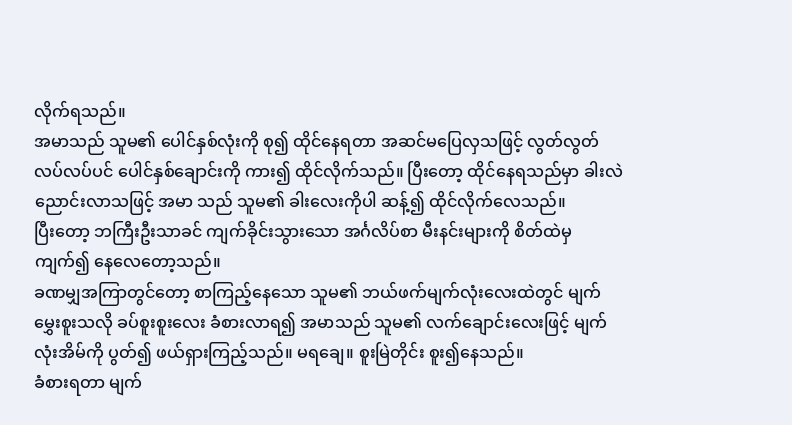လိုက်ရသည်။
အမာသည် သူမ၏ ပေါင်နှစ်လုံးကို စု၍ ထိုင်နေရတာ အဆင်မပြေလှသဖြင့် လွတ်လွတ်လပ်လပ်ပင် ပေါင်နှစ်ချောင်းကို ကား၍ ထိုင်လိုက်သည်။ ပြီးတော့ ထိုင်နေရသည်မှာ ခါးလဲညောင်းလာသဖြင့် အမာ သည် သူမ၏ ခါးလေးကိုပါ ဆန့်၍ ထိုင်လိုက်လေသည်။
ပြီးတော့ ဘကြီးဦးသာခင် ကျက်ခိုင်းသွားသော အင်္ဂလိပ်စာ မီးနင်းများကို စိတ်ထဲမှ ကျက်၍ နေလေတော့သည်။
ခဏမျှအကြာတွင်တော့ စာကြည့်နေသော သူမ၏ ဘယ်ဖက်မျက်လုံးလေးထဲတွင် မျက်မွှေးစူးသလို ခပ်စူးစူးလေး ခံစားလာရ၍ အမာသည် သူမ၏ လက်ချောင်းလေးဖြင့် မျက်လုံးအိမ်ကို ပွတ်၍ ဖယ်ရှားကြည့်သည်။ မရချေ။ စူးမြဲတိုင်း စူး၍နေသည်။
ခံစားရတာ မျက်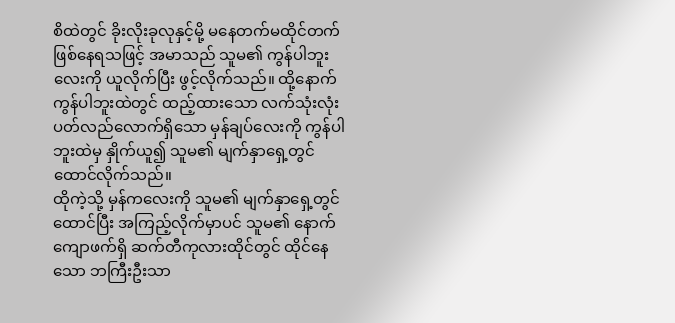စိထဲတွင် ခိုးလိုးခုလုနှင့်မို့ မနေတက်မထိုင်တက် ဖြစ်နေရသဖြင့် အမာသည် သူမ၏ ကွန်ပါဘူးလေးကို ယူလိုက်ပြီး ဖွင့်လိုက်သည်။ ထို့နောက် ကွန်ပါဘူးထဲတွင် ထည့်ထားသော လက်သုံးလုံး ပတ်လည်လောက်ရှိသော မှန်ချပ်လေးကို ကွန်ပါဘူးထဲမှ နှိုက်ယူ၍ သူမ၏ မျက်နှာရှေ့တွင် ထောင်လိုက်သည်။
ထိုကဲ့သို့ မှန်ကလေးကို သူမ၏ မျက်နှာရှေ့တွင် ထောင်ပြီး အကြည့်လိုက်မှာပင် သူမ၏ နောက်ကျောဖက်ရှိ ဆက်တီကုလားထိုင်တွင် ထိုင်နေသော ဘကြီးဦးသာ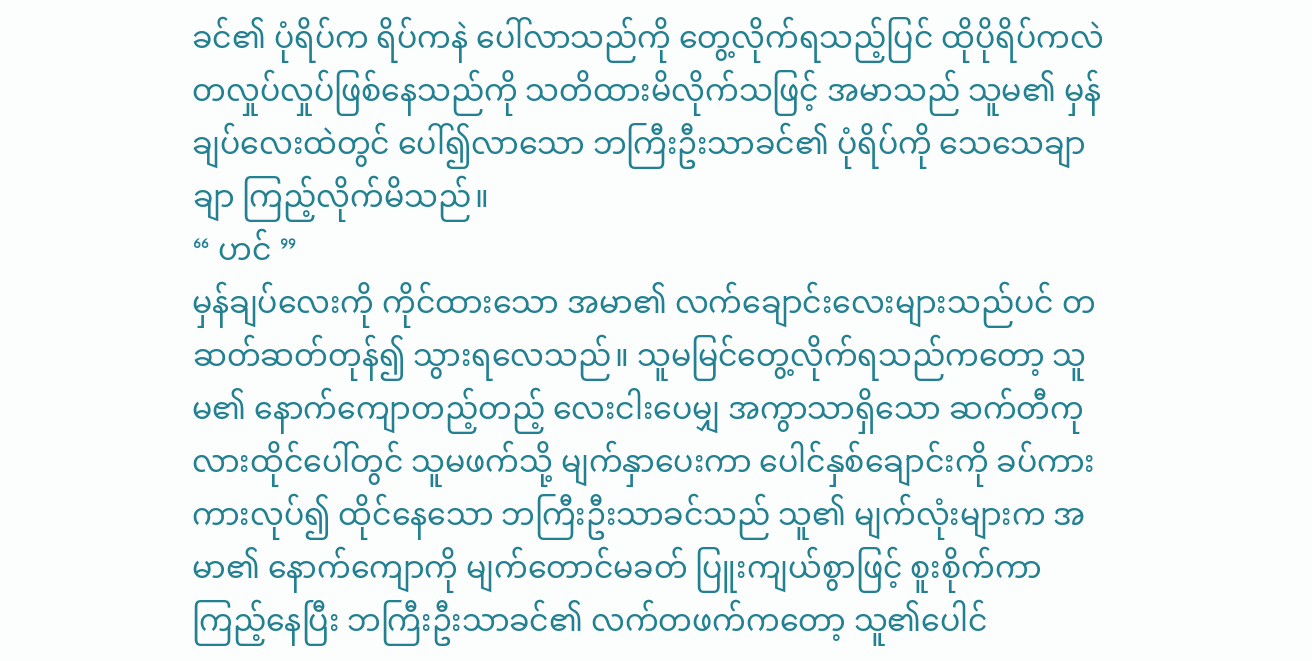ခင်၏ ပုံရိပ်က ရိပ်ကနဲ ပေါ်လာသည်ကို တွေ့လိုက်ရသည့်ပြင် ထိုပိုရိပ်ကလဲ တလှုပ်လှုပ်ဖြစ်နေသည်ကို သတိထားမိလိုက်သဖြင့် အမာသည် သူမ၏ မှန်ချပ်လေးထဲတွင် ပေါ်၍လာသော ဘကြီးဦးသာခင်၏ ပုံရိပ်ကို သေသေချာချာ ကြည့်လိုက်မိသည်။
“ ဟင် ”
မှန်ချပ်လေးကို ကိုင်ထားသော အမာ၏ လက်ချောင်းလေးများသည်ပင် တဆတ်ဆတ်တုန်၍ သွားရလေသည်။ သူမမြင်တွေ့လိုက်ရသည်ကတော့ သူမ၏ နောက်ကျောတည့်တည့် လေးငါးပေမျှ အကွာသာရှိသော ဆက်တီကုလားထိုင်ပေါ်တွင် သူမဖက်သို့ မျက်နှာပေးကာ ပေါင်နှစ်ချောင်းကို ခပ်ကားကားလုပ်၍ ထိုင်နေသော ဘကြီးဦးသာခင်သည် သူ၏ မျက်လုံးများက အမာ၏ နောက်ကျောကို မျက်တောင်မခတ် ပြူးကျယ်စွာဖြင့် စူးစိုက်ကာ ကြည့်နေပြီး ဘကြီးဦးသာခင်၏ လက်တဖက်ကတော့ သူ၏ပေါင်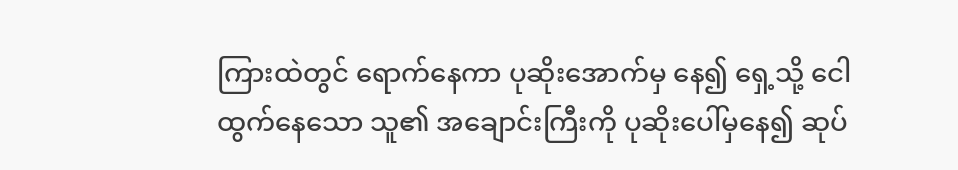ကြားထဲတွင် ရောက်နေကာ ပုဆိုးအောက်မှ နေ၍ ရှေ့သို့ ငေါထွက်နေသော သူ၏ အချောင်းကြီးကို ပုဆိုးပေါ်မှနေ၍ ဆုပ်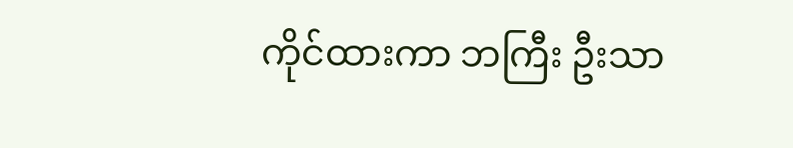ကိုင်ထားကာ ဘကြီး ဦးသာ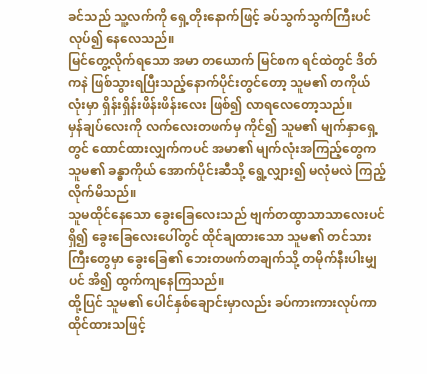ခင်သည် သူ့လက်ကို ရှေ့တိုးနောက်ဖြင့် ခပ်သွက်သွက်ကြီးပင် လုပ်၍ နေလေသည်။
မြင်တွေ့လိုက်ရသော အမာ တယောက် မြင်စက ရင်ထဲတွင် ဒိတ်ကနဲ ဖြစ်သွားရပြီးသည့်နောက်ပိုင်းတွင်တော့ သူမ၏ တကိုယ်လုံးမှာ ရှိန်းရှိန်းဖိန်းဖိန်းလေး ဖြစ်၍ လာရလေတော့သည်။
မှန်ချပ်လေးကို လက်လေးတဖက်မှ ကိုင်၍ သူမ၏ မျက်နှာရှေ့တွင် ထောင်ထားလျှက်ကပင် အမာ၏ မျက်လုံးအကြည့်တွေက သူမ၏ ခန္ဓာကိုယ် အောက်ပိုင်းဆီသို့ ရွေ့လျှား၍ မလုံမလဲ ကြည့်လိုက်မိသည်။
သူမထိုင်နေသော ခွေးခြေလေးသည် ဗျက်တထွာသာသာလေးပင်ရှိ၍ ခွေးခြေလေးပေါ်တွင် ထိုင်ချထားသော သူမ၏ တင်သားကြီးတွေမှာ ခွေးခြေ၏ ဘေးတဖက်တချက်သို့ တမိုက်နီးပါးမျှပင် အိ၍ ထွက်ကျနေကြသည်။
ထို့ပြင် သူမ၏ ပေါင်နှစ်ချောင်းမှာလည်း ခပ်ကားကားလုပ်ကာ ထိုင်ထားသဖြင့်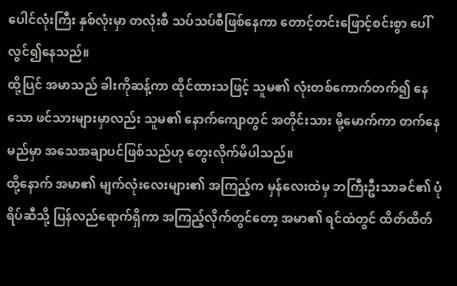ပေါင်လုံးကြီး နှစ်လုံးမှာ တလုံးစီ သပ်သပ်စီဖြစ်နေကာ တောင့်တင်းဖြောင့်စင်းစွာ ပေါ်လွင်၍နေသည်။
ထို့ပြင် အမာသည် ခါးကိုဆန့်ကာ ထိုင်ထားသဖြင့် သူမ၏ လုံးတစ်ကောက်တက်၍ နေသော ဖင်သားများမှာလည်း သူမ၏ နောက်ကျောတွင် အတိုင်းသား မို့မောက်ကာ တက်နေမည်မှာ အသေအချာပင်ဖြစ်သည်ဟု တွေးလိုက်မိပါသည်။
ထို့နောက် အမာ၏ မျက်လုံးလေးများ၏ အကြည့်က မှန်လေးထဲမှ ဘကြီးဦးသာခင်၏ ပုံရိပ်ဆီသို့ ပြန်လည်ရောက်ရှိကာ အကြည့်လိုက်တွင်တော့ အမာ၏ ရင်ထဲတွင် ထိတ်ထိတ်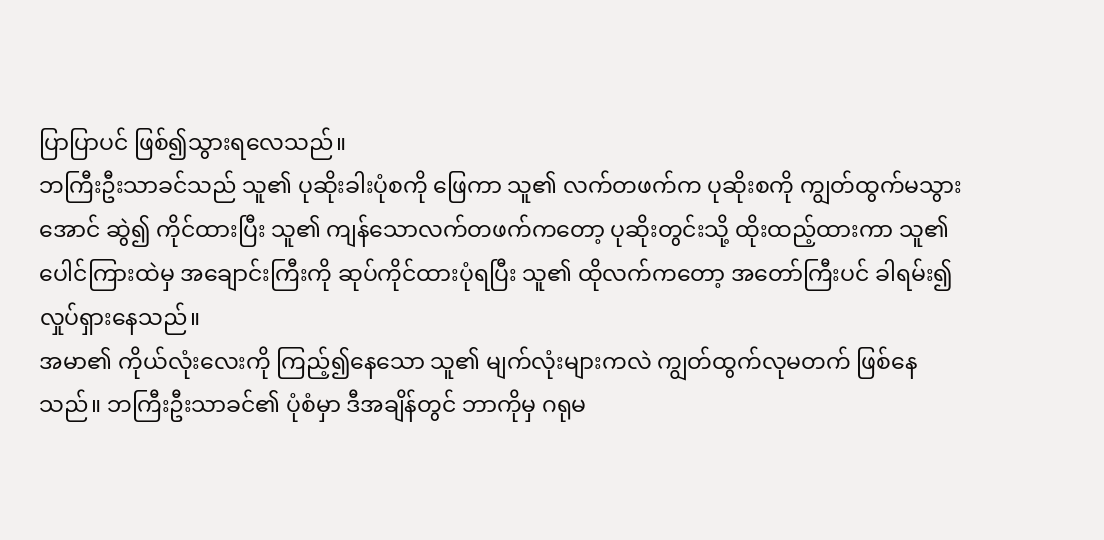ပြာပြာပင် ဖြစ်၍သွားရလေသည်။
ဘကြီးဦးသာခင်သည် သူ၏ ပုဆိုးခါးပုံစကို ဖြေကာ သူ၏ လက်တဖက်က ပုဆိုးစကို ကျွတ်ထွက်မသွားအောင် ဆွဲ၍ ကိုင်ထားပြီး သူ၏ ကျန်သောလက်တဖက်ကတော့ ပုဆိုးတွင်းသို့ ထိုးထည့်ထားကာ သူ၏ ပေါင်ကြားထဲမှ အချောင်းကြီးကို ဆုပ်ကိုင်ထားပုံရပြီး သူ၏ ထိုလက်ကတော့ အတော်ကြီးပင် ခါရမ်း၍ လှုပ်ရှားနေသည်။
အမာ၏ ကိုယ်လုံးလေးကို ကြည့်၍နေသော သူ၏ မျက်လုံးများကလဲ ကျွတ်ထွက်လုမတက် ဖြစ်နေသည်။ ဘကြီးဦးသာခင်၏ ပုံစံမှာ ဒီအချိန်တွင် ဘာကိုမှ ဂရုမ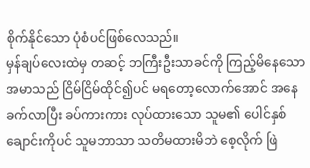စိုက်နိုင်သော ပုံစံပင်ဖြစ်လေသည်။
မှန်ချပ်လေးထဲမှ တဆင့် ဘကြီးဦးသာခင်ကို ကြည့်မိနေသော အမာသည် ငြိမ်ငြိမ်ထိုင်၍ပင် မရတော့လောက်အောင် အနေခက်လာပြီး ခပ်ကားကား လုပ်ထားသော သူမ၏ ပေါင်နှစ်ချောင်းကိုပင် သူမဘာသာ သတိမထားမိဘဲ စေ့လိုက် ဖြဲ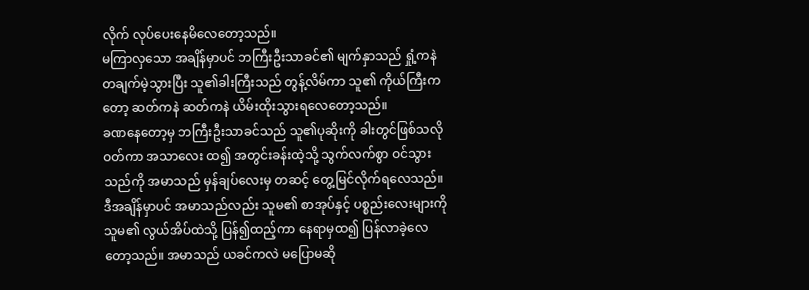လိုက် လုပ်ပေးနေမိလေတော့သည်။
မကြာလှသော အချိန်မှာပင် ဘကြီးဦးသာခင်၏ မျက်နှာသည် ရှုံ့ကနဲ တချက်မဲ့သွားပြီး သူ၏ခါးကြီးသည် တွန့်လိမ်ကာ သူ၏ ကိုယ်ကြီးကတော့ ဆတ်ကနဲ ဆတ်ကနဲ ယိမ်းထိုးသွားရလေတော့သည်။
ခဏနေတော့မှ ဘကြီးဦးသာခင်သည် သူ၏ပုဆိုးကို ခါးတွင်ဖြစ်သလို ဝတ်ကာ အသာလေး ထ၍ အတွင်းခန်းထဲ့သို့ သွက်လက်စွာ ဝင်သွားသည်ကို အမာသည် မှန်ချပ်လေးမှ တဆင့် တွေ့မြင်လိုက်ရလေသည်။
ဒီအချိန်မှာပင် အမာသည်လည်း သူမ၏ စာအုပ်နှင့် ပစ္စည်းလေးများကို သူမ၏ လွယ်အိပ်ထဲသို့ ပြန်၍ထည့်ကာ နေရာမှထ၍ ပြန်လာခဲ့လေတော့သည်။ အမာသည် ယခင်ကလဲ မပြောမဆို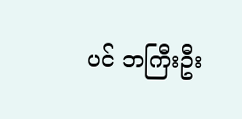ပင် ဘကြီးဦး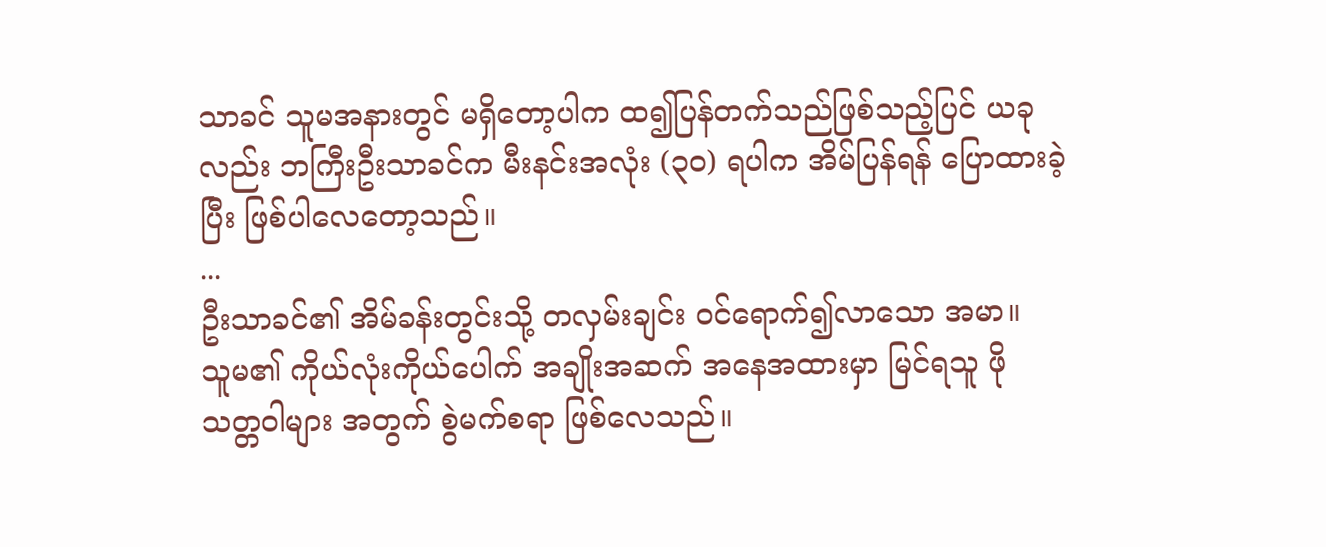သာခင် သူမအနားတွင် မရှိတော့ပါက ထ၍ပြန်တက်သည်ဖြစ်သည့်ပြင် ယခုလည်း ဘကြီးဦးသာခင်က မီးနင်းအလုံး (၃၀) ရပါက အိမ်ပြန်ရန် ပြောထားခဲ့ပြီး ဖြစ်ပါလေတော့သည်။
...
ဦးသာခင်၏ အိမ်ခန်းတွင်းသို့ တလှမ်းချင်း ဝင်ရောက်၍လာသော အမာ။
သူမ၏ ကိုယ်လုံးကိုယ်ပေါက် အချိုးအဆက် အနေအထားမှာ မြင်ရသူ ဖို သတ္တဝါများ အတွက် စွဲမက်စရာ ဖြစ်လေသည်။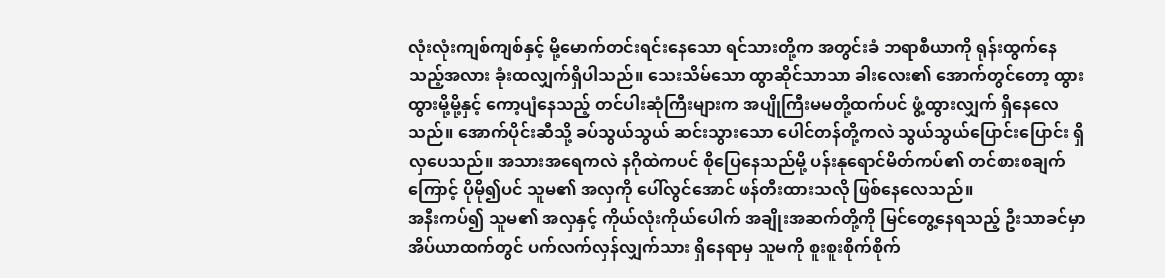လုံးလုံးကျစ်ကျစ်နှင့် မို့မောက်တင်းရင်းနေသော ရင်သားတို့က အတွင်းခံ ဘရာစီယာကို ရုန်းထွက်နေသည့်အလား ခုံးထလျှက်ရှိပါသည်။ သေးသိမ်သော ထွာဆိုင်သာသာ ခါးလေး၏ အောက်တွင်တော့ ထွားထွားမို့မို့နှင့် ကော့ပျံနေသည့် တင်ပါးဆုံကြီးများက အပျိုကြီးမမတို့ထက်ပင် ဖွံ့ထွားလျှက် ရှိနေလေသည်။ အောက်ပိုင်းဆီသို့ ခပ်သွယ်သွယ် ဆင်းသွားသော ပေါင်တန်တို့ကလဲ သွယ်သွယ်ပြောင်းပြောင်း ရှိလှပေသည်။ အသားအရေကလဲ နဂိုထဲကပင် စိုပြေနေသည်မို့ ပန်းနုရောင်မိတ်ကပ်၏ တင်စားစချက်ကြောင့် ပိုမို၍ပင် သူမ၏ အလှကို ပေါ်လွင်အောင် ဖန်တီးထားသလို ဖြစ်နေလေသည်။
အနီးကပ်၍ သူမ၏ အလှနှင့် ကိုယ်လုံးကိုယ်ပေါက် အချိုးအဆက်တို့ကို မြင်တွေ့နေရသည့် ဦးသာခင်မှာ အိပ်ယာထက်တွင် ပက်လက်လှန်လျှက်သား ရှိနေရာမှ သူမကို စူးစူးစိုက်စိုက်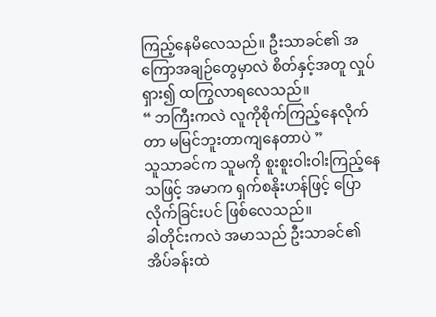ကြည့်နေမိလေသည်။ ဦးသာခင်၏ အကြောအချဉ်တွေမှာလဲ စိတ်နှင့်အတူ လှုပ်ရှား၍ ထကြွလာရလေသည်။
“ ဘကြီးကလဲ လူကိုစိုက်ကြည့်နေလိုက်တာ မမြင်ဘူးတာကျနေတာပဲ ”
သူသာခင်က သူမကို စူးစူးဝါးဝါးကြည့်နေသဖြင့် အမာက ရှက်စနိုးဟန်ဖြင့် ပြောလိုက်ခြင်းပင် ဖြစ်လေသည်။
ခါတိုင်းကလဲ အမာသည် ဦးသာခင်၏ အိပ်ခန်းထဲ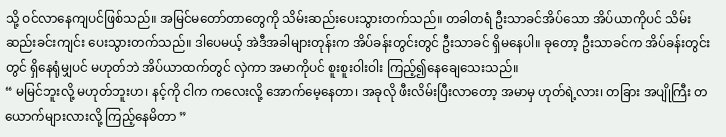သို့ ဝင်လာနေကျပင်ဖြစ်သည်။ အမြင်မတော်တာတွေကို သိမ်းဆည်းပေးသွားတက်သည်။ တခါတရံ ဦးသာခင်အိပ်သော အိပ်ယာကိုပင် သိမ်းဆည်းခင်းကျင်း ပေးသွားတက်သည်။ ဒါပေမယ့် အဲဒီအခါများတုန်းက အိပ်ခန်းတွင်းတွင် ဦးသာခင် ရှိမနေပါ။ ခုတော့ ဦးသာခင်က အိပ်ခန်းတွင်းတွင် ရှိနေရုံမျှပင် မဟုတ်ဘဲ အိပ်ယာထက်တွင် လှဲကာ အမာကိုပင် စူးစူးဝါးဝါး ကြည့်၍နေချေသေးသည်။
“ မမြင်ဘူးလို့ မဟုတ်ဘူးဟ၊ နင့်ကို ငါက ကလေးလို့ အောက်မေ့နေတာ၊ အခုလို ဖီးလိမ်းပြီးလာတော့ အမာမှ ဟုတ်ရဲ့လား၊ တခြား အပျိုကြီး တယောက်များလားလို့ ကြည့်နေမိတာ ”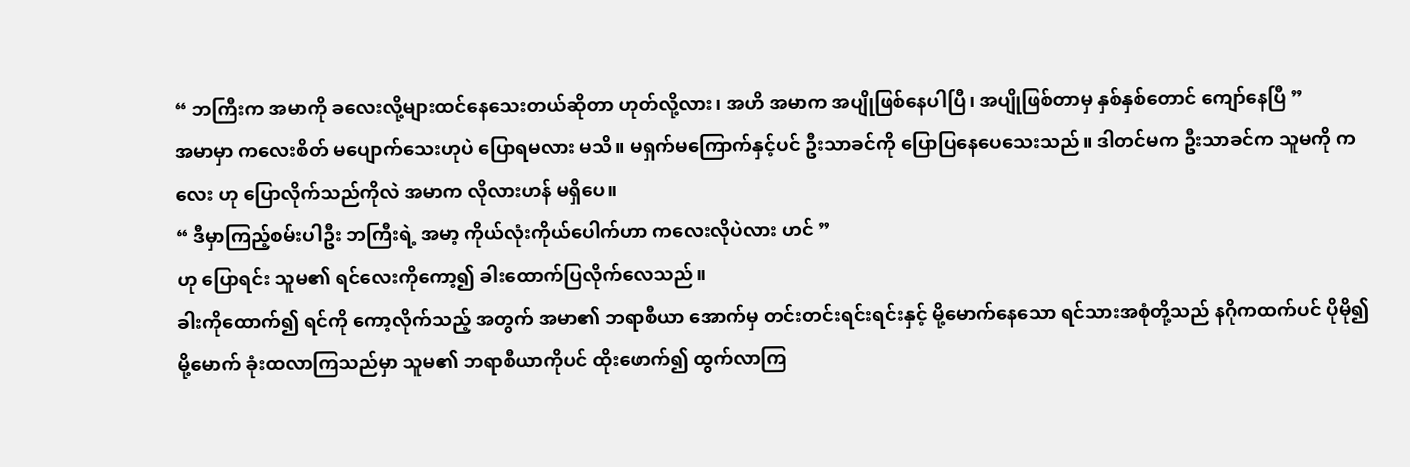“ ဘကြီးက အမာကို ခလေးလို့များထင်နေသေးတယ်ဆိုတာ ဟုတ်လို့လား၊ အဟိ အမာက အပျိုဖြစ်နေပါပြီ၊ အပျိုဖြစ်တာမှ နှစ်နှစ်တောင် ကျော်နေပြီ ”
အမာမှာ ကလေးစိတ် မပျောက်သေးဟုပဲ ပြောရမလား မသိ။ မရှက်မကြောက်နှင့်ပင် ဦးသာခင်ကို ပြောပြနေပေသေးသည်။ ဒါတင်မက ဦးသာခင်က သူမကို ကလေး ဟု ပြောလိုက်သည်ကိုလဲ အမာက လိုလားဟန် မရှိပေ။
“ ဒီမှာကြည့်စမ်းပါဦး ဘကြီးရဲ့ အမာ့ ကိုယ်လုံးကိုယ်ပေါက်ဟာ ကလေးလိုပဲလား ဟင် ”
ဟု ပြောရင်း သူမ၏ ရင်လေးကိုကော့၍ ခါးထောက်ပြလိုက်လေသည်။
ခါးကိုထောက်၍ ရင်ကို ကော့လိုက်သည့် အတွက် အမာ၏ ဘရာစီယာ အောက်မှ တင်းတင်းရင်းရင်းနှင့် မို့မောက်နေသော ရင်သားအစုံတို့သည် နဂိုကထက်ပင် ပိုမို၍ မို့မောက် ခုံးထလာကြသည်မှာ သူမ၏ ဘရာစီယာကိုပင် ထိုးဖောက်၍ ထွက်လာကြ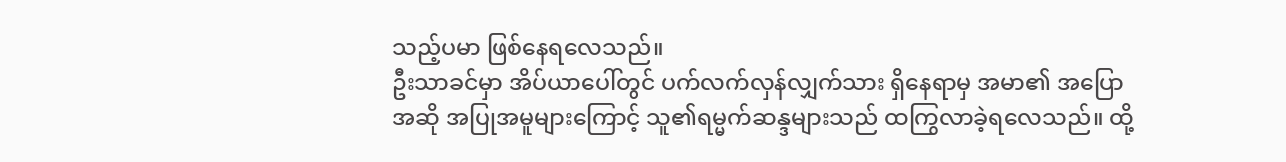သည့်ပမာ ဖြစ်နေရလေသည်။
ဦးသာခင်မှာ အိပ်ယာပေါ်တွင် ပက်လက်လှန်လျှက်သား ရှိနေရာမှ အမာ၏ အပြောအဆို အပြုအမူများကြောင့် သူ၏ရမ္မက်ဆန္ဒများသည် ထကြွလာခဲ့ရလေသည်။ ထို့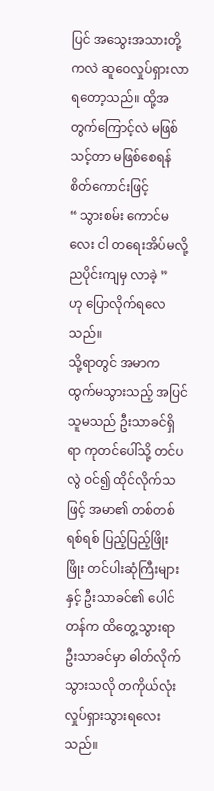ပြင် အသွေးအသားတို့ကလဲ ဆူဝေလှုပ်ရှားလာရတော့သည်။ ထို့အတွက်ကြောင့်လဲ မဖြစ်သင့်တာ မဖြစ်စေရန် စိတ်ကောင်းဖြင့်
“ သွားစမ်း ကောင်မလေး ငါ တရေးအိပ်မလို့ ညပိုင်းကျမှ လာခဲ့ ”
ဟု ပြောလိုက်ရလေသည်။
သို့ရာတွင် အမာက ထွက်မသွားသည့် အပြင် သူမသည် ဦးသာခင်ရှိရာ ကုတင်ပေါ်သို့ တင်ပလွဲ ဝင်၍ ထိုင်လိုက်သဖြင့် အမာ၏ တစ်တစ်ရစ်ရစ် ပြည့်ပြည့်ဖြိုးဖြိုး တင်ပါးဆုံကြီးများနှင့် ဦးသာခင်၏ ပေါင်တန်က ထိတွေ့သွားရာ ဦးသာခင်မှာ ဓါတ်လိုက်သွားသလို တကိုယ်လုံး လှုပ်ရှားသွားရလေးသည်။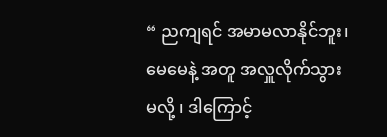“ ညကျရင် အမာမလာနိုင်ဘူး၊ မေမေနဲ့ အတူ အလှူလိုက်သွားမလို့ ၊ ဒါကြောင့်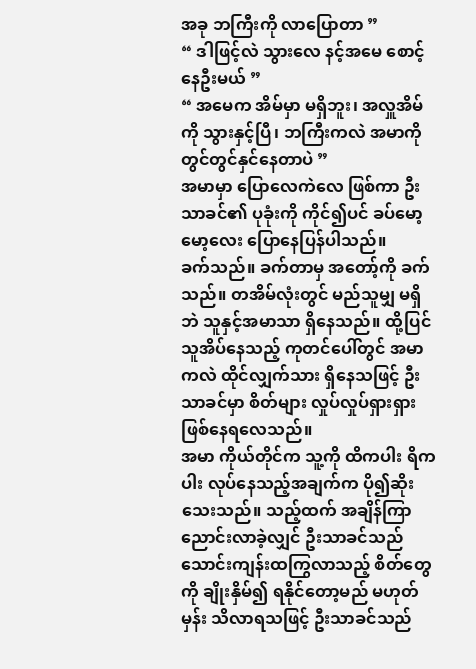အခု ဘကြီးကို လာပြောတာ ”
“ ဒါဖြင့်လဲ သွားလေ နင့်အမေ စောင့်နေဦးမယ် ”
“ အမေက အိမ်မှာ မရှိဘူး၊ အလှူအိမ်ကို သွားနှင့်ပြီ၊ ဘကြီးကလဲ အမာကို တွင်တွင်နှင်နေတာပဲ ”
အမာမှာ ပြောလေကဲလေ ဖြစ်ကာ ဦးသာခင်၏ ပုခုံးကို ကိုင်၍ပင် ခပ်မော့မော့လေး ပြောနေပြန်ပါသည်။
ခက်သည်။ ခက်တာမှ အတော့်ကို ခက်သည်။ တအိမ်လုံးတွင် မည်သူမျှ မရှိဘဲ သူနှင့်အမာသာ ရှိနေသည်။ ထို့ပြင် သူအိပ်နေသည့် ကုတင်ပေါ်တွင် အမာကလဲ ထိုင်လျှက်သား ရှိနေသဖြင့် ဦးသာခင်မှာ စိတ်များ လှုပ်လှုပ်ရှားရှား ဖြစ်နေရလေသည်။
အမာ ကိုယ်တိုင်က သူ့ကို ထိကပါး ရိကပါး လုပ်နေသည့်အချက်က ပို၍ဆိုးသေးသည်။ သည့်ထက် အချိန်ကြာညောင်းလာခဲ့လျှင် ဦးသာခင်သည် သောင်းကျန်းထကြွလာသည့် စိတ်တွေကို ချိုးနှိမ်၍ ရနိုင်တော့မည် မဟုတ်မှန်း သိလာရသဖြင့် ဦးသာခင်သည်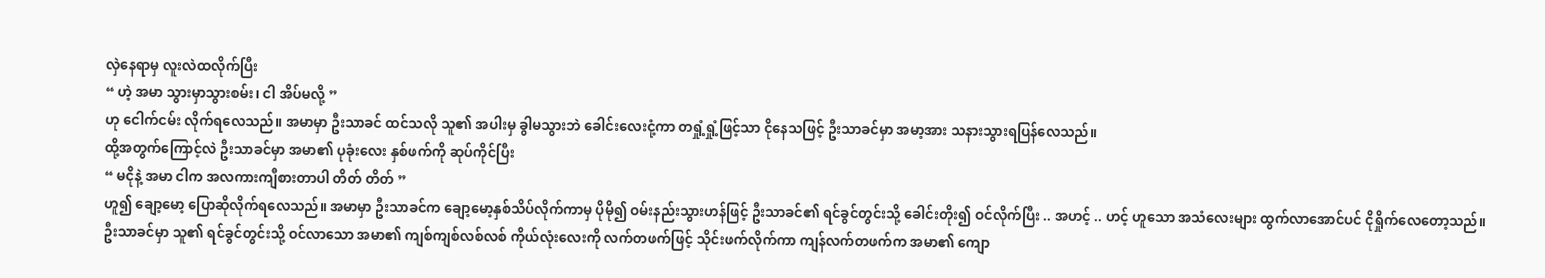လှဲနေရာမှ လူးလဲထလိုက်ပြီး
“ ဟဲ့ အမာ သွားမှာသွားစမ်း၊ ငါ အိပ်မလို့ ”
ဟု ငေါက်ငမ်း လိုက်ရလေသည်။ အမာမှာ ဦးသာခင် ထင်သလို သူ၏ အပါးမှ ခွါမသွားဘဲ ခေါင်းလေးငုံ့ကာ တရှုံ့ရှုံ့ဖြင့်သာ ငိုနေသဖြင့် ဦးသာခင်မှာ အမာ့အား သနားသွားရပြန်လေသည်။
ထို့အတွက်ကြောင့်လဲ ဦးသာခင်မှာ အမာ၏ ပုခုံးလေး နှစ်ဖက်ကို ဆုပ်ကိုင်ပြီး
“ မငိုနဲ့ အမာ ငါက အလကားကျီစားတာပါ တိတ် တိတ် ”
ဟူ၍ ချော့မော့ ပြောဆိုလိုက်ရလေသည်။ အမာမှာ ဦးသာခင်က ချော့မော့နှစ်သိပ်လိုက်ကာမှ ပိုမို၍ ဝမ်းနည်းသွားဟန်ဖြင့် ဦးသာခင်၏ ရင်ခွင်တွင်းသို့ ခေါင်းတိုး၍ ဝင်လိုက်ပြီး .. အဟင့် .. ဟင့် ဟူသော အသံလေးများ ထွက်လာအောင်ပင် ငိုရှိုက်လေတော့သည်။
ဦးသာခင်မှာ သူ၏ ရင်ခွင်တွင်းသို့ ဝင်လာသော အမာ၏ ကျစ်ကျစ်လစ်လစ် ကိုယ်လုံးလေးကို လက်တဖက်ဖြင့် သိုင်းဖက်လိုက်ကာ ကျန်လက်တဖက်က အမာ၏ ကျော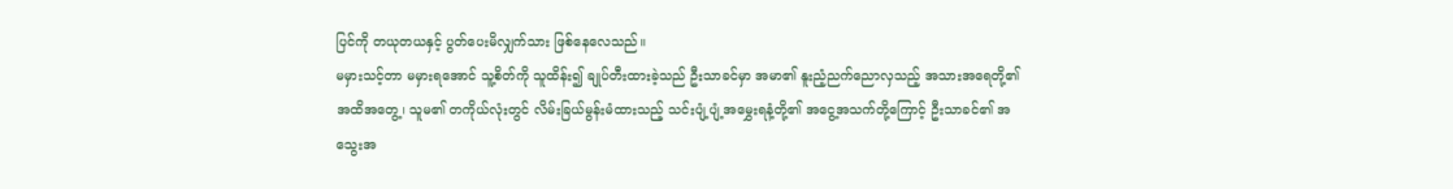ပြင်ကို တယုတယနှင့် ပွတ်ပေးမိလျှက်သား ဖြစ်နေလေသည်။
မမှားသင့်တာ မမှားရအောင် သူ့စိတ်ကို သူထိန်း၍ ချုပ်တီးထားခဲ့သည် ဦးသာခင်မှာ အမာ၏ နူးညံ့ညက်ညောလှသည့် အသားအရေတို့၏ အထိအတွေ့၊ သူမ၏ တကိုယ်လုံးတွင် လိမ်းခြယ်မွန်းမံထားသည့် သင်းပျံ့ပျံ့အမွှေးရနံ့တို့၏ အငွေ့အသက်တို့ကြောင့် ဦးသာခင်၏ အသွေးအ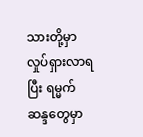သားတို့မှာ လှုပ်ရှားလာရပြီး ရမ္မက်ဆန္ဒတွေမှာ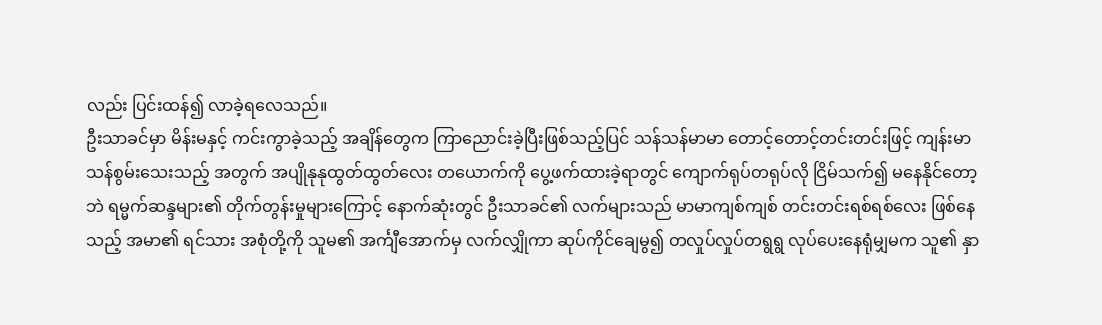လည်း ပြင်းထန်၍ လာခဲ့ရလေသည်။
ဦးသာခင်မှာ မိန်းမနှင့် ကင်းကွာခဲ့သည့် အချိန်တွေက ကြာညောင်းခဲ့ပြီးဖြစ်သည့်ပြင် သန်သန်မာမာ တောင့်တောင့်တင်းတင်းဖြင့် ကျန်းမာသန်စွမ်းသေးသည့် အတွက် အပျိုနုနုထွတ်ထွတ်လေး တယောက်ကို ပွေ့ဖက်ထားခဲ့ရာတွင် ကျောက်ရုပ်တရုပ်လို ငြိမ်သက်၍ မနေနိုင်တော့ဘဲ ရမ္မက်ဆန္ဒများ၏ တိုက်တွန်းမှုများကြောင့် နောက်ဆုံးတွင် ဦးသာခင်၏ လက်များသည် မာမာကျစ်ကျစ် တင်းတင်းရစ်ရစ်လေး ဖြစ်နေသည့် အမာ၏ ရင်သား အစုံတို့ကို သူမ၏ အင်္ကျီအောက်မှ လက်လျှိုကာ ဆုပ်ကိုင်ချေမွ၍ တလှုပ်လှုပ်တရွရွ လုပ်ပေးနေရုံမျှမက သူ၏ နှာ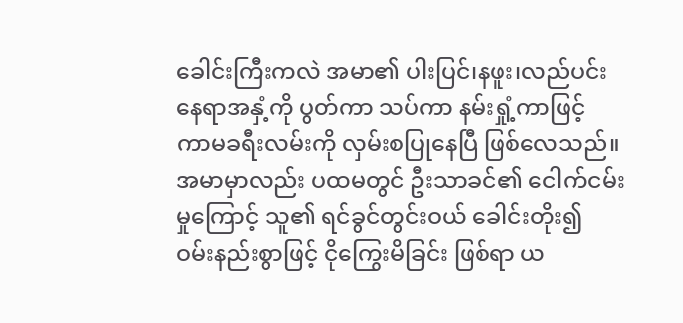ခေါင်းကြီးကလဲ အမာ၏ ပါးပြင်၊နဖူး၊လည်ပင်း နေရာအနှံ့ကို ပွတ်ကာ သပ်ကာ နမ်းရှုံ့ကာဖြင့် ကာမခရီးလမ်းကို လှမ်းစပြုနေပြီ ဖြစ်လေသည်။
အမာမှာလည်း ပထမတွင် ဦးသာခင်၏ ငေါက်ငမ်းမှုကြောင့် သူ၏ ရင်ခွင်တွင်းဝယ် ခေါင်းတိုး၍ ဝမ်းနည်းစွာဖြင့် ငိုကြွေးမိခြင်း ဖြစ်ရာ ယ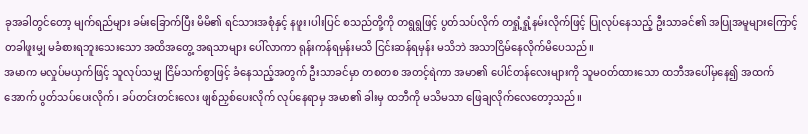ခုအခါတွင်တော့ မျက်ရည်များ ခမ်းခြောက်ပြီး မိမိ၏ ရင်သားအစုံနှင့် နဖူး၊ပါးပြင် စသည်တို့ကို တရွရွဖြင့် ပွတ်သပ်လိုက် တရှုံ့ရှုံ့နမ်းလိုက်ဖြင့် ပြုလုပ်နေသည့် ဦးသာခင်၏ အပြုအမူများကြောင့် တခါဖူးမျှ မခံစားရဘူးသေးသော အထိအတွေ့ အရသာများ ပေါ်လာကာ ရုန်းကန်ရမှန်းမသိ ငြင်းဆန်ရမှန်း မသိဘဲ အသာငြိမ်နေလိုက်မိပေသည်။
အမာက မလှုပ်မယှက်ဖြင့် သူလုပ်သမျှ ငြိမ်သက်စွာဖြင့် ခံနေသည့်အတွက် ဦးသာခင်မှာ တစတစ အတင့်ရဲကာ အမာ၏ ပေါင်တန်လေးများကို သူမဝတ်ထားသော ထဘီအပေါ်မှနေ၍ အထက်အောက် ပွတ်သပ်ပေးလိုက်၊ ခပ်တင်းတင်းလေး ဖျစ်ညှစ်ပေးလိုက် လုပ်နေရာမှ အမာ၏ ခါးမှ ထဘီကို မသိမသာ ဖြေချလိုက်လေတော့သည်။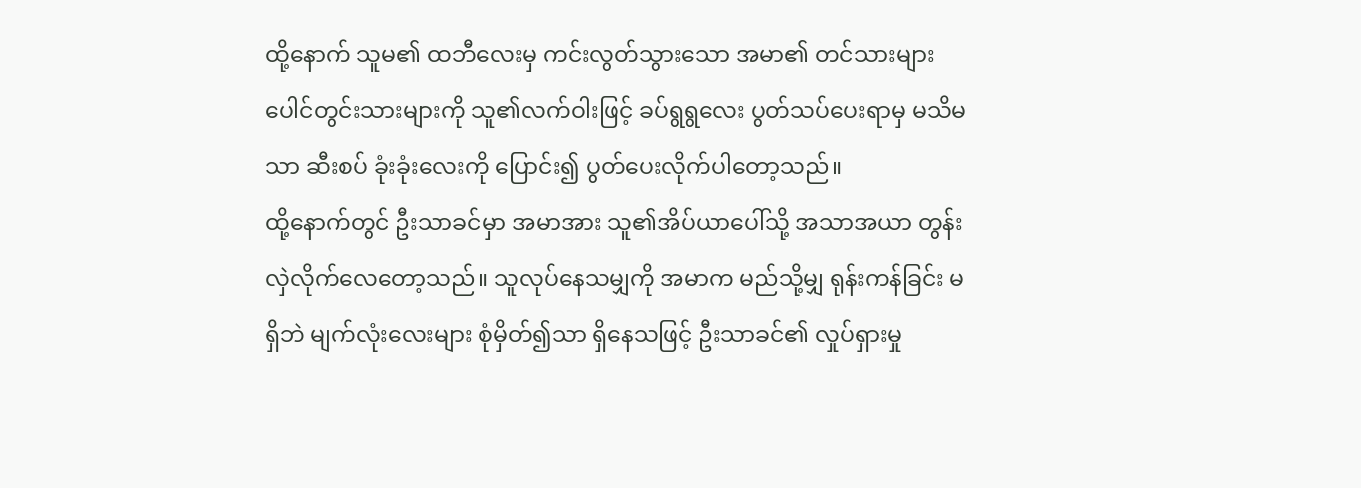ထို့နောက် သူမ၏ ထဘီလေးမှ ကင်းလွတ်သွားသော အမာ၏ တင်သားများ ပေါင်တွင်းသားများကို သူ၏လက်ဝါးဖြင့် ခပ်ရွရွလေး ပွတ်သပ်ပေးရာမှ မသိမသာ ဆီးစပ် ခုံးခုံးလေးကို ပြောင်း၍ ပွတ်ပေးလိုက်ပါတော့သည်။
ထို့နောက်တွင် ဦးသာခင်မှာ အမာအား သူ၏အိပ်ယာပေါ်သို့ အသာအယာ တွန်းလှဲလိုက်လေတော့သည်။ သူလုပ်နေသမျှကို အမာက မည်သို့မျှ ရုန်းကန်ခြင်း မရှိဘဲ မျက်လုံးလေးများ စုံမှိတ်၍သာ ရှိနေသဖြင့် ဦးသာခင်၏ လှုပ်ရှားမှု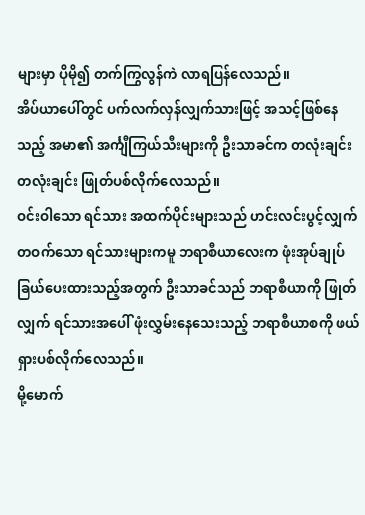များမှာ ပိုမို၍ တက်ကြွလွန်ကဲ လာရပြန်လေသည်။
အိပ်ယာပေါ်တွင် ပက်လက်လှန်လျှက်သားဖြင့် အသင့်ဖြစ်နေသည့် အမာ၏ အင်္ကျီကြယ်သီးများကို ဦးသာခင်က တလုံးချင်းတလုံးချင်း ဖြုတ်ပစ်လိုက်လေသည်။
ဝင်းဝါသော ရင်သား အထက်ပိုင်းများသည် ဟင်းလင်းပွင့်လျှက် တဝက်သော ရင်သားများကမူ ဘရာစီယာလေးက ဖုံးအုပ်ချုပ်ခြယ်ပေးထားသည့်အတွက် ဦးသာခင်သည် ဘရာစီယာကို ဖြုတ်လျှက် ရင်သားအပေါ် ဖုံးလွှမ်းနေသေးသည့် ဘရာစီယာစကို ဖယ်ရှားပစ်လိုက်လေသည်။
မို့မောက်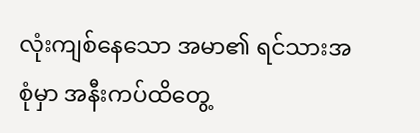လုံးကျစ်နေသော အမာ၏ ရင်သားအစုံမှာ အနီးကပ်ထိတွေ့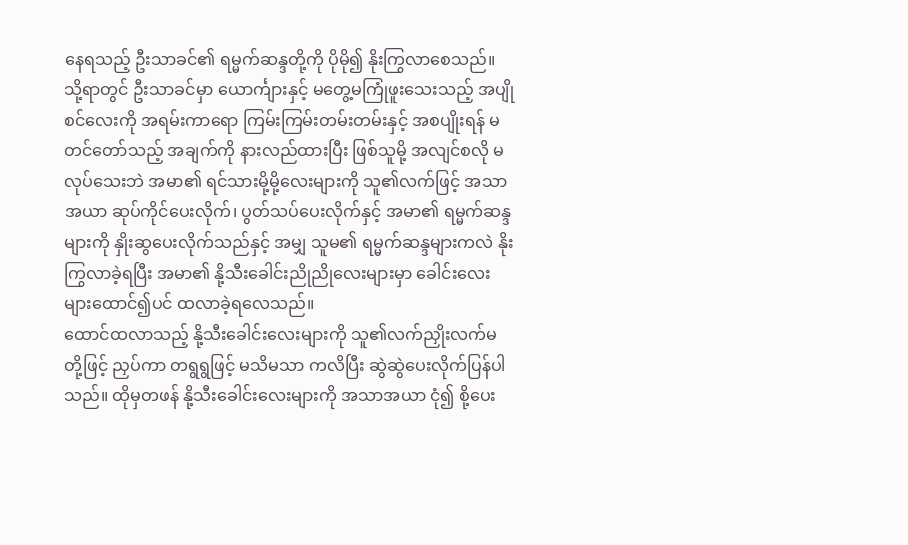နေရသည့် ဦးသာခင်၏ ရမ္မက်ဆန္ဒတို့ကို ပိုမို၍ နိုးကြွလာစေသည်။ သို့ရာတွင် ဦးသာခင်မှာ ယောင်္ကျားနှင့် မတွေ့မကြုံဖူးသေးသည့် အပျိုစင်လေးကို အရမ်းကာရော ကြမ်းကြမ်းတမ်းတမ်းနှင့် အစပျိုးရန် မတင်တော်သည့် အချက်ကို နားလည်ထားပြီး ဖြစ်သူမို့ အလျင်စလို မလုပ်သေးဘဲ အမာ၏ ရင်သားမို့မို့လေးများကို သူ၏လက်ဖြင့် အသာအယာ ဆုပ်ကိုင်ပေးလိုက်၊ ပွတ်သပ်ပေးလိုက်နှင့် အမာ၏ ရမ္မက်ဆန္ဒများကို နှိုးဆွပေးလိုက်သည်နှင့် အမျှ သူမ၏ ရမ္မက်ဆန္ဒများကလဲ နိုးကြွလာခဲ့ရပြီး အမာ၏ နို့သီးခေါင်းညိုညိုလေးများမှာ ခေါင်းလေးများထောင်၍ပင် ထလာခဲ့ရလေသည်။
ထောင်ထလာသည့် နို့သီးခေါင်းလေးများကို သူ၏လက်ညှိုးလက်မတို့ဖြင့် ညှပ်ကာ တရွရွဖြင့် မသိမသာ ကလိပြီး ဆွဲဆွဲပေးလိုက်ပြန်ပါသည်။ ထိုမှတဖန် နို့သီးခေါင်းလေးများကို အသာအယာ ငုံ၍ စို့ပေး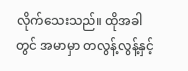လိုက်သေးသည်။ ထိုအခါတွင် အမာမှာ တလွန့်လွန့်နှင့်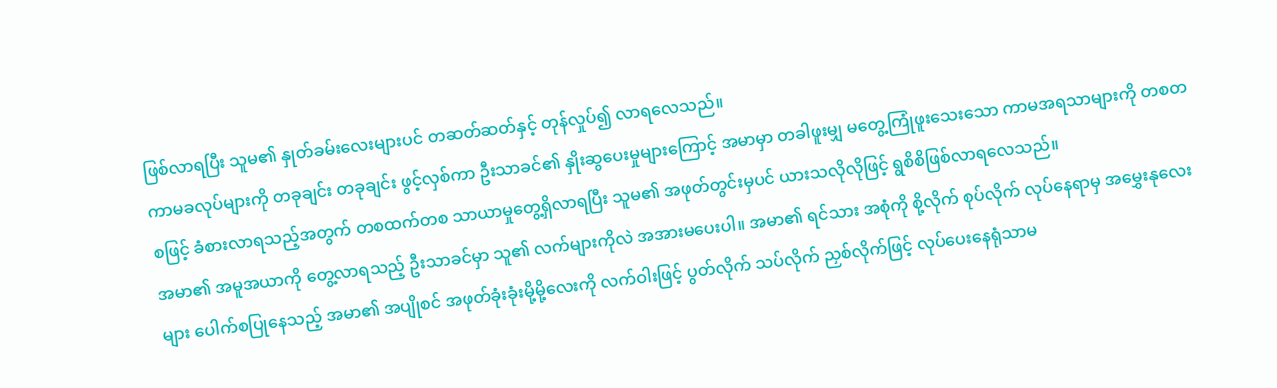ဖြစ်လာရပြီး သူမ၏ နှုတ်ခမ်းလေးများပင် တဆတ်ဆတ်နှင့် တုန်လှုပ်၍ လာရလေသည်။
ကာမခလုပ်များကို တခုချင်း တခုချင်း ဖွင့်လှစ်ကာ ဦးသာခင်၏ နှိုးဆွပေးမှုများကြောင့် အမာမှာ တခါဖူးမျှ မတွေ့ကြုံဖူးသေးသော ကာမအရသာများကို တစတစဖြင့် ခံစားလာရသည့်အတွက် တစထက်တစ သာယာမှုတွေ့ရှိလာရပြီး သူမ၏ အဖုတ်တွင်းမှပင် ယားသလိုလိုဖြင့် ရွစိစိဖြစ်လာရလေသည်။
အမာ၏ အမူအယာကို တွေ့လာရသည့် ဦးသာခင်မှာ သူ၏ လက်များကိုလဲ အအားမပေးပါ။ အမာ၏ ရင်သား အစုံကို စို့လိုက် စုပ်လိုက် လုပ်နေရာမှ အမွှေးနုလေးများ ပေါက်စပြုနေသည့် အမာ၏ အပျိုစင် အဖုတ်ခုံးခုံးမို့မို့လေးကို လက်ဝါးဖြင့် ပွတ်လိုက် သပ်လိုက် ညှစ်လိုက်ဖြင့် လုပ်ပေးနေရုံသာမ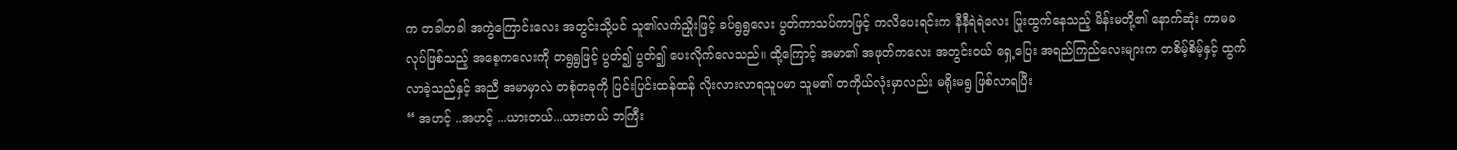က တခါတခါ အကွဲကြောင်းလေး အတွင်းသို့ပင် သူ၏လက်ညှိုးဖြင့် ခပ်ရွရွလေး ပွတ်ကာသပ်ကာဖြင့် ကလိပေးရင်းက နီနီရဲရဲလေး ပြုးထွက်နေသည့် မိန်းမတို့၏ နောက်ဆုံး ကာမခလုပ်ဖြစ်သည့် အစေ့ကလေးကို တရွရွဖြင့် ပွတ်၍ ပွတ်၍ ပေးလိုက်လေသည်။ ထို့ကြောင့် အမာ၏ အဖုတ်ကလေး အတွင်းဝယ် ရှေ့ပြေး အရည်ကြည်လေးများက တစိမ့်စိမ့်နှင့် ထွက်လာခဲ့သည်နှင့် အညီ အမာမှာလဲ တစုံတခုကို ပြင်းပြင်းထန်ထန် လိုးလားလာရသူပမာ သူမ၏ တကိုယ်လုံးမှာလည်း မရိုးမရွ ဖြစ်လာရပြီး
“ အဟင့် ..အဟင့် ...ယားတယ်...ယားတယ် ဘကြီး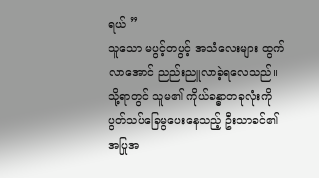ရယ် ”
သူသော မပွင့်တပွင့် အသံလေးများ ထွက်လာအောင် ညည်းညူလာခဲ့ရလေသည်။
သို့ရာတွင် သူမ၏ ကိုယ်ခန္ဓာတခုလုံးကို ပွတ်သပ်ခြေမွပေးနေသည့် ဦးသာခင်၏ အပြုအ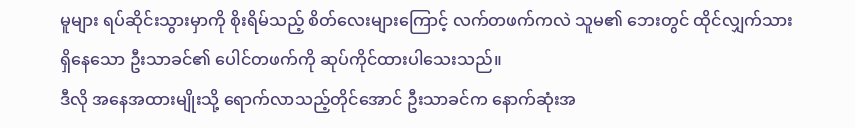မူများ ရပ်ဆိုင်းသွားမှာကို စိုးရိမ်သည့် စိတ်လေးများကြောင့် လက်တဖက်ကလဲ သူမ၏ ဘေးတွင် ထိုင်လျှက်သား ရှိနေသော ဦးသာခင်၏ ပေါင်တဖက်ကို ဆုပ်ကိုင်ထားပါသေးသည်။
ဒီလို အနေအထားမျိုးသို့ ရောက်လာသည့်တိုင်အောင် ဦးသာခင်က နောက်ဆုံးအ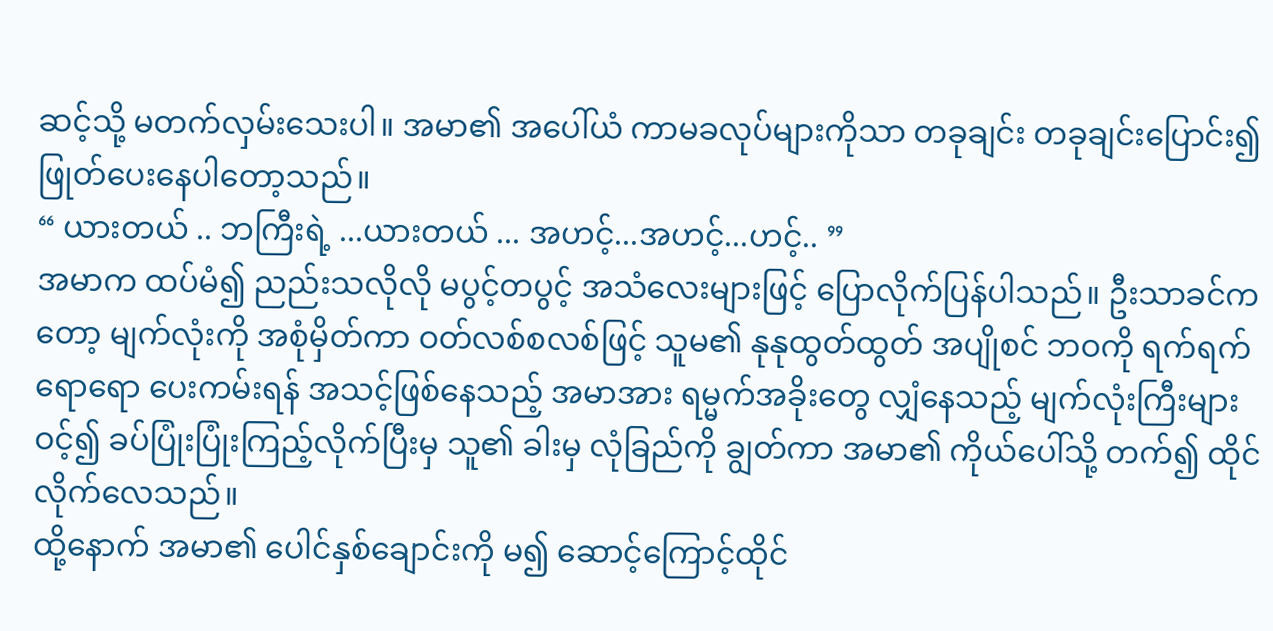ဆင့်သို့ မတက်လှမ်းသေးပါ။ အမာ၏ အပေါ်ယံ ကာမခလုပ်များကိုသာ တခုချင်း တခုချင်းပြောင်း၍ ဖြုတ်ပေးနေပါတော့သည်။
“ ယားတယ် .. ဘကြီးရဲ့ ...ယားတယ် ... အဟင့်...အဟင့်...ဟင့်.. ”
အမာက ထပ်မံ၍ ညည်းသလိုလို မပွင့်တပွင့် အသံလေးများဖြင့် ပြောလိုက်ပြန်ပါသည်။ ဦးသာခင်ကတော့ မျက်လုံးကို အစုံမှိတ်ကာ ဝတ်လစ်စလစ်ဖြင့် သူမ၏ နုနုထွတ်ထွတ် အပျိုစင် ဘဝကို ရက်ရက်ရောရော ပေးကမ်းရန် အသင့်ဖြစ်နေသည့် အမာအား ရမ္မက်အခိုးတွေ လျှံနေသည့် မျက်လုံးကြီးများ ဝင့်၍ ခပ်ပြုံးပြုံးကြည့်လိုက်ပြီးမှ သူ၏ ခါးမှ လုံခြည်ကို ချွတ်ကာ အမာ၏ ကိုယ်ပေါ်သို့ တက်၍ ထိုင်လိုက်လေသည်။
ထို့နောက် အမာ၏ ပေါင်နှစ်ချောင်းကို မ၍ ဆောင့်ကြောင့်ထိုင်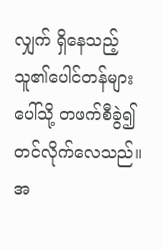လျှက် ရှိနေသည့် သူ၏ပေါင်တန်များပေါ်သို့ တဖက်စီခွဲ၍ တင်လိုက်လေသည်။ အ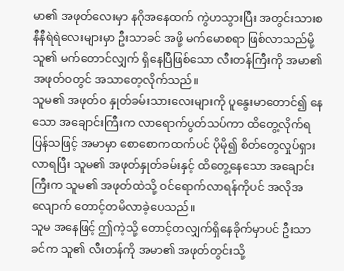မာ၏ အဖုတ်လေးမှာ နဂိုအနေထက် ကွဲဟသွားပြီး အတွင်းသားစ နီနီရဲရဲလေးများမှာ ဦးသာခင် အဖို့ မက်မောစရာ ဖြစ်လာသည်မို့ သူ၏ မက်တောင်လျှက် ရှိနေပြီဖြစ်သော လီးတန်ကြီးကို အမာ၏ အဖုတ်ဝတွင် အသာတေ့လိုက်သည်။
သူမ၏ အဖုတ်၀ နှုတ်ခမ်းသားလေးများကို ပူနွေးမာတောင်၍ နေသော အချောင်းကြီးက လာရောက်ပွတ်သပ်ကာ ထိတွေ့လိုက်ရပြန်သဖြင့် အမာမှာ စောစောကထက်ပင် ပိုမို၍ စိတ်တွေလှုပ်ရှားလာရပြီး သူမ၏ အဖုတ်နှုတ်ခမ်းနှင့် ထိတွေ့နေသော အချောင်းကြီးက သူမ၏ အဖုတ်ထဲသို့ ဝင်ရောက်လာရန်ကိုပင် အလိုအလျောက် တောင့်တမိလာခဲ့ပေသည်။
သူမ အနေဖြင့် ဤကဲ့သို့ တောင့်တလျှက်ရှိနေခိုက်မှာပင် ဦးသာခင်က သူ၏ လီးတန်ကို အမာ၏ အဖုတ်တွင်းသို့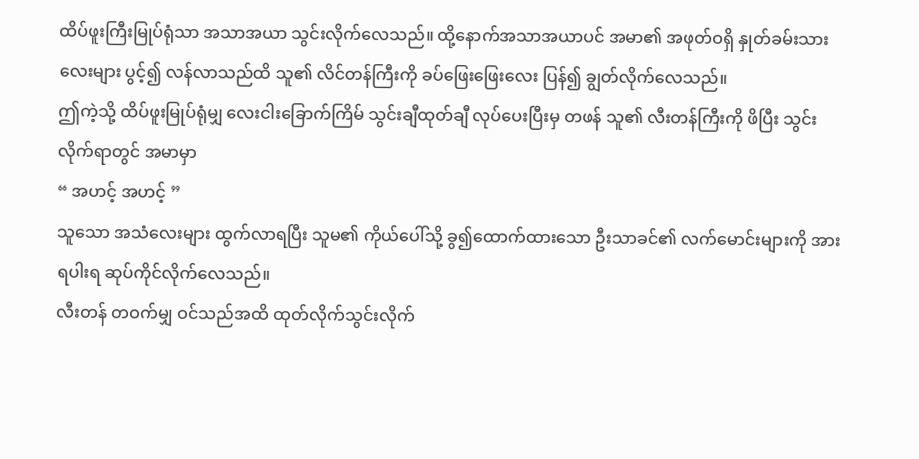ထိပ်ဖူးကြီးမြုပ်ရုံသာ အသာအယာ သွင်းလိုက်လေသည်။ ထို့နောက်အသာအယာပင် အမာ၏ အဖုတ်ဝရှိ နှုတ်ခမ်းသားလေးများ ပွင့်၍ လန်လာသည်ထိ သူ၏ လိင်တန်ကြီးကို ခပ်ဖြေးဖြေးလေး ပြန်၍ ချွတ်လိုက်လေသည်။
ဤကဲ့သို့ ထိပ်ဖူးမြုပ်ရုံမျှ လေးငါးခြောက်ကြိမ် သွင်းချီထုတ်ချီ လုပ်ပေးပြီးမှ တဖန် သူ၏ လီးတန်ကြီးကို ဖိပြီး သွင်းလိုက်ရာတွင် အမာမှာ
“ အဟင့် အဟင့် ”
သူသော အသံလေးများ ထွက်လာရပြီး သူမ၏ ကိုယ်ပေါ်သို့ ခွ၍ထောက်ထားသော ဦးသာခင်၏ လက်မောင်းများကို အားရပါးရ ဆုပ်ကိုင်လိုက်လေသည်။
လီးတန် တဝက်မျှ ဝင်သည်အထိ ထုတ်လိုက်သွင်းလိုက်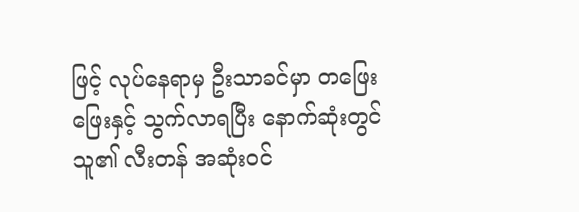ဖြင့် လုပ်နေရာမှ ဦးသာခင်မှာ တဖြေးဖြေးနှင့် သွက်လာရပြီး နောက်ဆုံးတွင် သူ၏ လီးတန် အဆုံးဝင်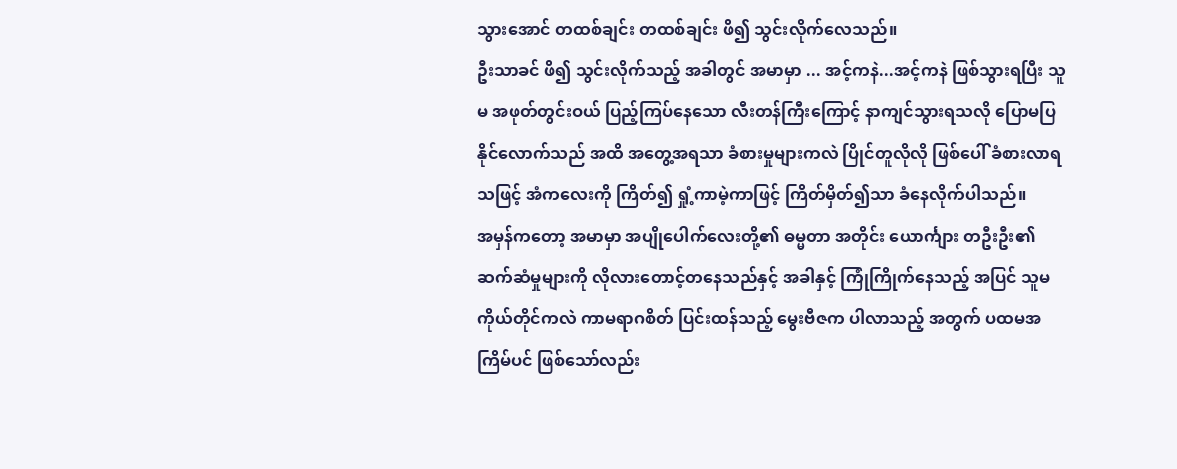သွားအောင် တထစ်ချင်း တထစ်ချင်း ဖိ၍ သွင်းလိုက်လေသည်။
ဦးသာခင် ဖိ၍ သွင်းလိုက်သည့် အခါတွင် အမာမှာ ... အင့်ကနဲ...အင့်ကနဲ ဖြစ်သွားရပြီး သူမ အဖုတ်တွင်းဝယ် ပြည့်ကြပ်နေသော လီးတန်ကြီးကြောင့် နာကျင်သွားရသလို ပြောမပြနိုင်လောက်သည် အထိ အတွေ့အရသာ ခံစားမှုများကလဲ ပြိုင်တူလိုလို ဖြစ်ပေါ် ခံစားလာရသဖြင့် အံကလေးကို ကြိတ်၍ ရှုံ့ကာမဲ့ကာဖြင့် ကြိတ်မှိတ်၍သာ ခံနေလိုက်ပါသည်။
အမှန်ကတော့ အမာမှာ အပျိုပေါက်လေးတို့၏ ဓမ္မတာ အတိုင်း ယောင်္ကျား တဦးဦး၏ ဆက်ဆံမှုများကို လိုလားတောင့်တနေသည်နှင့် အခါနှင့် ကြုံကြိုက်နေသည့် အပြင် သူမကိုယ်တိုင်ကလဲ ကာမရာဂစိတ် ပြင်းထန်သည့် မွေးဗီဇက ပါလာသည့် အတွက် ပထမအကြိမ်ပင် ဖြစ်သော်လည်း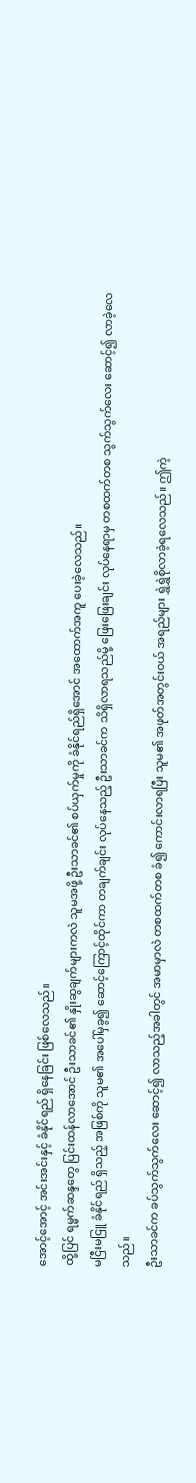အောင့်အောင့် အင်းအင်းနှင့် ခံနိုင်ရည် ရှိနေခြင်း ဖြစ်လေသည်။
ထို့ပြင် ရမ္မက်ဆန္ဒတွေ ပြင်းထန်လာအောင် ဦးသာခင်၏ နှိုးဆွချက်များကလဲ သူမအဖို့ ဦးသာခင်၏ စပ်ယှက်မှုကို ခံနိုင်ရည်ရှိအောင် အထောက်အကူ ပေးခဲ့လေသည်။
မငြီးမငြူ ခံနိုင်ရည် ရှိသည့် အဖြစ်ကို သူမ၏ အပေါ်မှခွ၍ ဆောင့်ကြောင့်ထိုင်ကာ တချက်ချင်း လုပ်နေသည့် ဦးသာခင်က သိရှိလာရသည်မို့ ဖြေးဖြေးချင်း လုပ်နေရာမှ တစထက်တစ သွက်သွက်လေး ဆောင့်၍ လာခဲ့လေသည်။
ဦးသာခင်က ခပ်သွက်သွက်လေး ဆောင့်၍ လာသည့်အခါတွင် အမာမှာလဲ တစထက်တစ ခံ၍ ကောင်းလာရပြီး သူမ၏ အဖုတ်အတွင်းဝယ် အရည်များ ရွှဲရွှဲစိုလာခဲ့ရလေသည်။ ဤကဲ့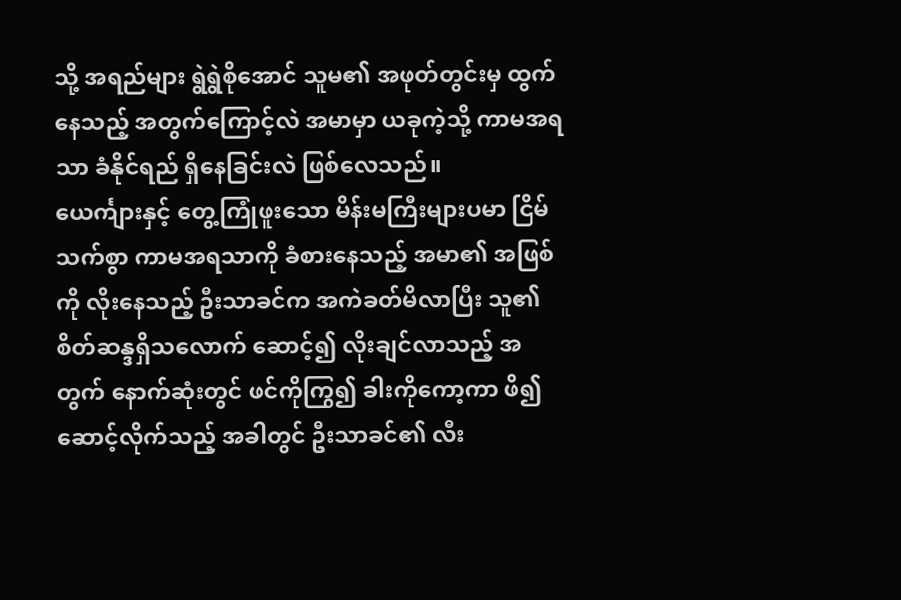သို့ အရည်များ ရွဲရွဲစိုအောင် သူမ၏ အဖုတ်တွင်းမှ ထွက်နေသည့် အတွက်ကြောင့်လဲ အမာမှာ ယခုကဲ့သို့ ကာမအရသာ ခံနိုင်ရည် ရှိနေခြင်းလဲ ဖြစ်လေသည်။
ယေင်္ကျားနှင့် တွေ့ကြုံဖူးသော မိန်းမကြီးများပမာ ငြိမ်သက်စွာ ကာမအရသာကို ခံစားနေသည့် အမာ၏ အဖြစ်ကို လိုးနေသည့် ဦးသာခင်က အကဲခတ်မိလာပြီး သူ၏ စိတ်ဆန္ဒရှိသလောက် ဆောင့်၍ လိုးချင်လာသည့် အတွက် နောက်ဆုံးတွင် ဖင်ကိုကြွ၍ ခါးကိုကော့ကာ ဖိ၍ ဆောင့်လိုက်သည့် အခါတွင် ဦးသာခင်၏ လီး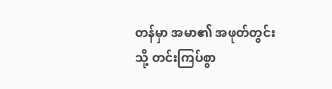တန်မှာ အမာ၏ အဖုတ်တွင်းသို့ တင်းကြပ်စွာ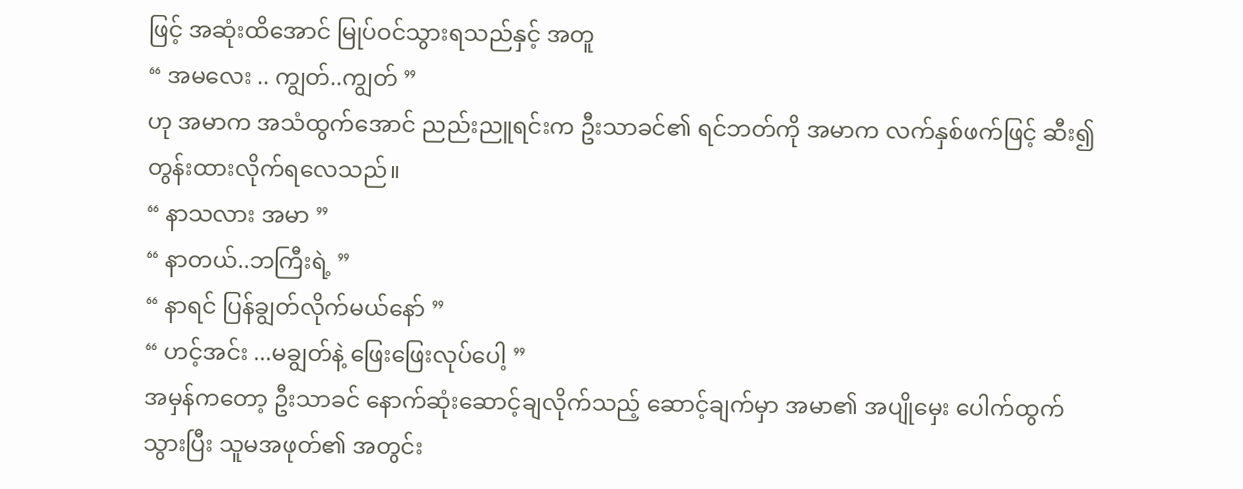ဖြင့် အဆုံးထိအောင် မြုပ်ဝင်သွားရသည်နှင့် အတူ
“ အမလေး .. ကျွတ်..ကျွတ် ”
ဟု အမာက အသံထွက်အောင် ညည်းညူရင်းက ဦးသာခင်၏ ရင်ဘတ်ကို အမာက လက်နှစ်ဖက်ဖြင့် ဆီး၍ တွန်းထားလိုက်ရလေသည်။
“ နာသလား အမာ ”
“ နာတယ်..ဘကြီးရဲ့ ”
“ နာရင် ပြန်ချွတ်လိုက်မယ်နော် ”
“ ဟင့်အင်း ...မချွတ်နဲ့ ဖြေးဖြေးလုပ်ပေါ့ ”
အမှန်ကတော့ ဦးသာခင် နောက်ဆုံးဆောင့်ချလိုက်သည့် ဆောင့်ချက်မှာ အမာ၏ အပျိုမှေး ပေါက်ထွက်သွားပြီး သူမအဖုတ်၏ အတွင်း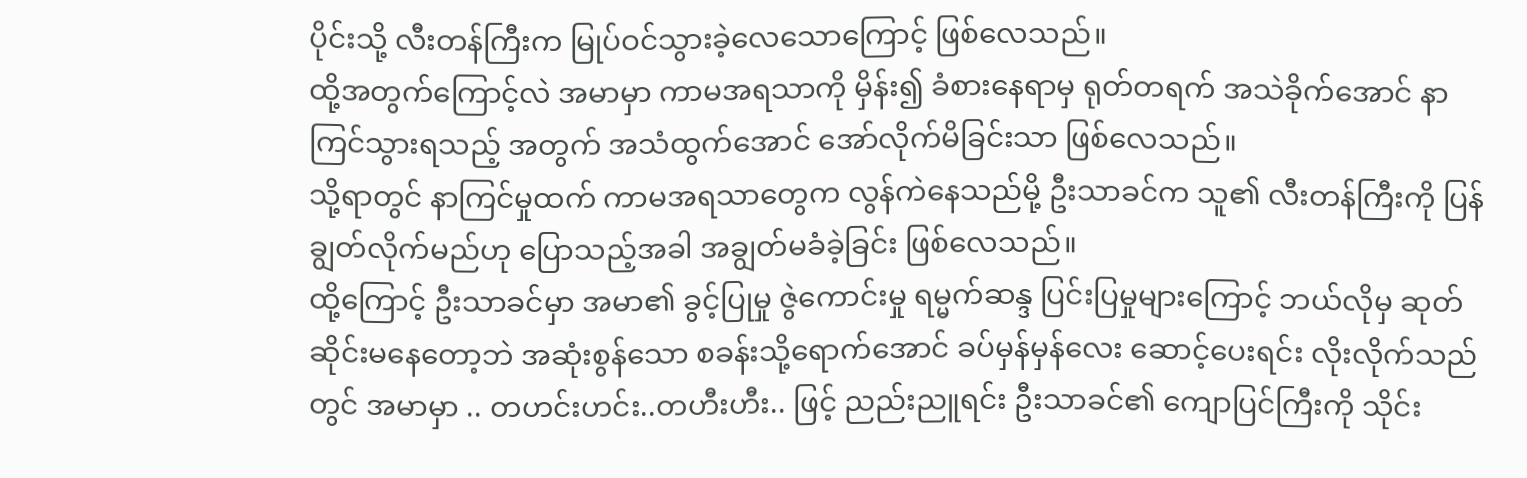ပိုင်းသို့ လီးတန်ကြီးက မြုပ်ဝင်သွားခဲ့လေသောကြောင့် ဖြစ်လေသည်။
ထို့အတွက်ကြောင့်လဲ အမာမှာ ကာမအရသာကို မှိန်း၍ ခံစားနေရာမှ ရုတ်တရက် အသဲခိုက်အောင် နာကြင်သွားရသည့် အတွက် အသံထွက်အောင် အော်လိုက်မိခြင်းသာ ဖြစ်လေသည်။
သို့ရာတွင် နာကြင်မှုထက် ကာမအရသာတွေက လွန်ကဲနေသည်မို့ ဦးသာခင်က သူ၏ လီးတန်ကြီးကို ပြန်ချွတ်လိုက်မည်ဟု ပြောသည့်အခါ အချွတ်မခံခဲ့ခြင်း ဖြစ်လေသည်။
ထို့ကြောင့် ဦးသာခင်မှာ အမာ၏ ခွင့်ပြုမှု ဇွဲကောင်းမှု ရမ္မက်ဆန္ဒ ပြင်းပြမှုများကြောင့် ဘယ်လိုမှ ဆုတ်ဆိုင်းမနေတော့ဘဲ အဆုံးစွန်သော စခန်းသို့ရောက်အောင် ခပ်မှန်မှန်လေး ဆောင့်ပေးရင်း လိုးလိုက်သည်တွင် အမာမှာ .. တဟင်းဟင်း..တဟီးဟီး.. ဖြင့် ညည်းညူရင်း ဦးသာခင်၏ ကျောပြင်ကြီးကို သိုင်း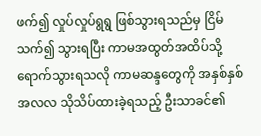ဖက်၍ လှုပ်လှုပ်ရွရွ ဖြစ်သွားရသည်မှ ငြိမ်သက်၍ သွားရပြီး ကာမအထွတ်အထိပ်သို့ ရောက်သွားရသလို ကာမဆန္ဒတွေကို အနှစ်နှစ် အလလ သိုသိပ်ထားခဲ့ရသည့် ဦးသာခင်၏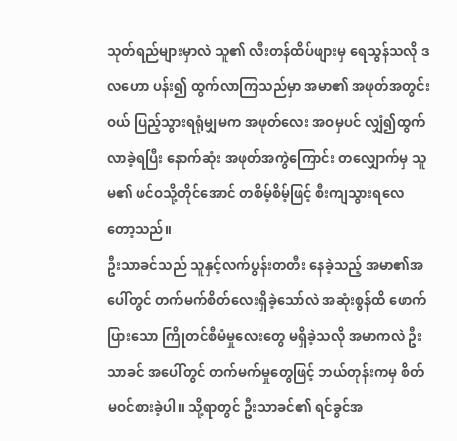သုတ်ရည်များမှာလဲ သူ၏ လီးတန်ထိပ်ဖျားမှ ရေသွန်သလို ဒလဟော ပန်း၍ ထွက်လာကြသည်မှာ အမာ၏ အဖုတ်အတွင်းဝယ် ပြည့်သွားရရုံမျှမက အဖုတ်လေး အဝမှပင် လျှံ၍ထွက်လာခဲ့ရပြီး နောက်ဆုံး အဖုတ်အကွဲကြောင်း တလျှောက်မှ သူမ၏ ဖင်ဝသို့တိုင်အောင် တစိမ့်စိမ့်ဖြင့် စီးကျသွားရလေတော့သည်။
ဦးသာခင်သည် သူနှင့်လက်ပွန်းတတီး နေခဲ့သည့် အမာ၏အပေါ်တွင် တက်မက်စိတ်လေးရှိခဲ့သော်လဲ အဆုံးစွန်ထိ ဖောက်ပြားသော ကြိုတင်စီမံမှုလေးတွေ မရှိခဲ့သလို အမာကလဲ ဦးသာခင် အပေါ်တွင် တက်မက်မှုတွေဖြင့် ဘယ်တုန်းကမှ စိတ်မဝင်စားခဲ့ပါ။ သို့ရာတွင် ဦးသာခင်၏ ရင်ခွင်အ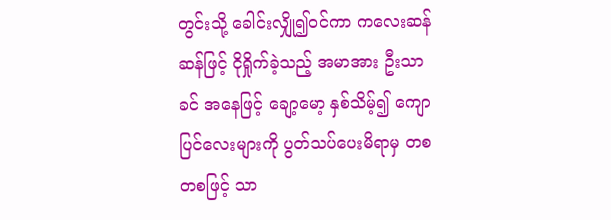တွင်းသို့ ခေါင်းလျှို၍ဝင်ကာ ကလေးဆန်ဆန်ဖြင့် ငိုရှိုက်ခဲ့သည့် အမာအား ဦးသာခင် အနေဖြင့် ချော့မော့ နှစ်သိမ့်၍ ကျောပြင်လေးများကို ပွတ်သပ်ပေးမိရာမှ တစတစဖြင့် သာ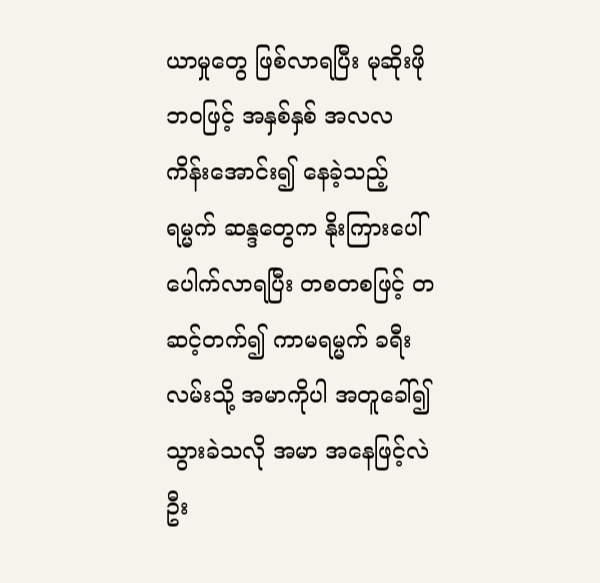ယာမှုတွေ ဖြစ်လာရပြီး မုဆိုးဖို ဘဝဖြင့် အနှစ်နှစ် အလလ ကိန်းအောင်း၍ နေခဲ့သည့် ရမ္မက် ဆန္ဒတွေက နိုးကြားပေါ်ပေါက်လာရပြီး တစတစဖြင့် တဆင့်တက်၍ ကာမရမ္မက် ခရီးလမ်းသို့ အမာကိုပါ အတူခေါ်၍ သွားခဲသလို အမာ အနေဖြင့်လဲ ဦး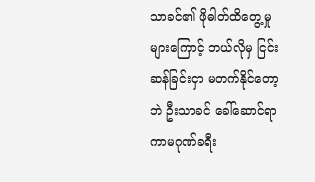သာခင်၏ ဖိုဓါတ်ထိတွေ့မှုများကြောင့် ဘယ်လိုမှ ငြင်းဆန်ခြင်းငှာ မတက်နိုင်တော့ဘဲ ဦးသာခင် ခေါ်ဆောင်ရာ ကာမဂုဏ်ခရီး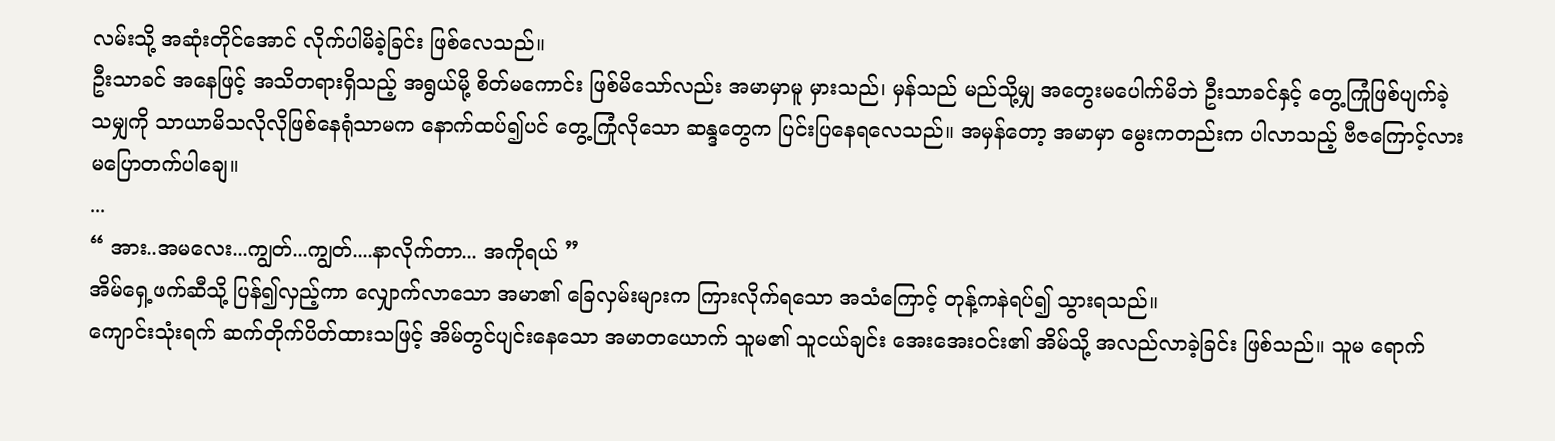လမ်းသို့ အဆုံးတိုင်အောင် လိုက်ပါမိခဲ့ခြင်း ဖြစ်လေသည်။
ဦးသာခင် အနေဖြင့် အသိတရားရှိသည့် အရွယ်မို့ စိတ်မကောင်း ဖြစ်မိသော်လည်း အမာမှာမူ မှားသည်၊ မှန်သည် မည်သို့မျှ အတွေးမပေါက်မိဘဲ ဦးသာခင်နှင့် တွေ့ကြုံဖြစ်ပျက်ခဲ့သမျှကို သာယာမိသလိုလိုဖြစ်နေရုံသာမက နောက်ထပ်၍ပင် တွေ့ကြုံလိုသော ဆန္ဒတွေက ပြင်းပြနေရလေသည်။ အမှန်တော့ အမာမှာ မွေးကတည်းက ပါလာသည့် ဗီဇကြောင့်လား မပြောတက်ပါချေ။
...
“ အား..အမလေး...ကျွတ်...ကျွတ်....နာလိုက်တာ... အကိုရယ် ”
အိမ်ရှေ့ဖက်ဆီသို့ ပြန်၍လှည့်ကာ လျှောက်လာသော အမာ၏ ခြေလှမ်းများက ကြားလိုက်ရသော အသံကြောင့် တုန့်ကနဲရပ်၍ သွားရသည်။
ကျောင်းသုံးရက် ဆက်တိုက်ပိတ်ထားသဖြင့် အိမ်တွင်ပျင်းနေသော အမာတယောက် သူမ၏ သူငယ်ချင်း အေးအေးဝင်း၏ အိမ်သို့ အလည်လာခဲ့ခြင်း ဖြစ်သည်။ သူမ ရောက်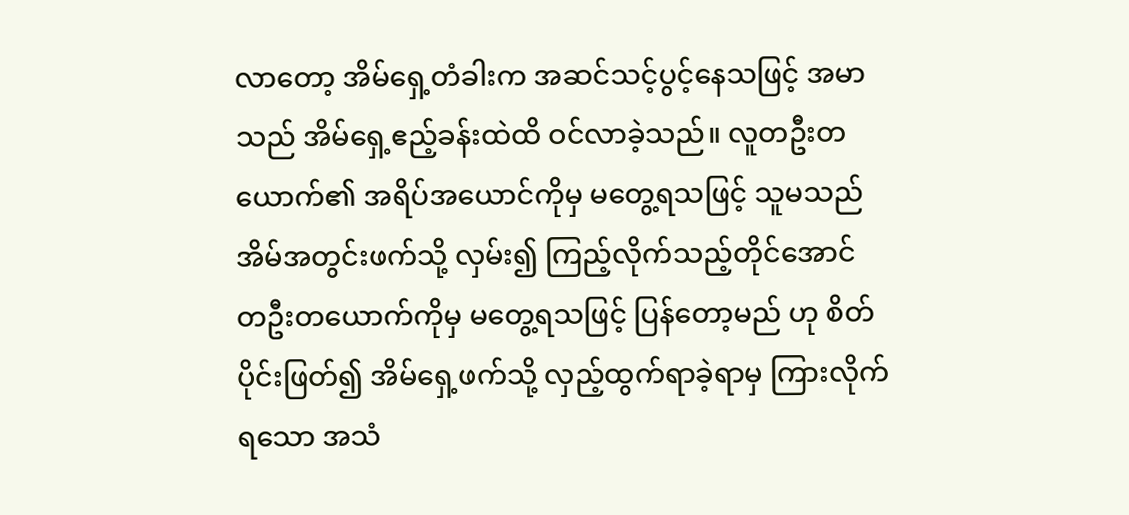လာတော့ အိမ်ရှေ့တံခါးက အဆင်သင့်ပွင့်နေသဖြင့် အမာသည် အိမ်ရှေ့ဧည့်ခန်းထဲထိ ဝင်လာခဲ့သည်။ လူတဦးတယောက်၏ အရိပ်အယောင်ကိုမှ မတွေ့ရသဖြင့် သူမသည် အိမ်အတွင်းဖက်သို့ လှမ်း၍ ကြည့်လိုက်သည့်တိုင်အောင် တဦးတယောက်ကိုမှ မတွေ့ရသဖြင့် ပြန်တော့မည် ဟု စိတ်ပိုင်းဖြတ်၍ အိမ်ရှေ့ဖက်သို့ လှည့်ထွက်ရာခဲ့ရာမှ ကြားလိုက်ရသော အသံ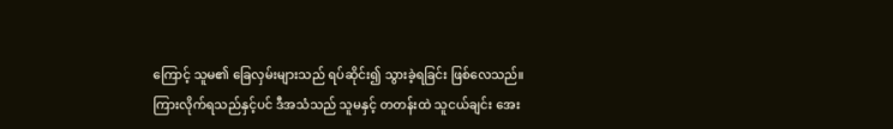ကြောင့် သူမ၏ ခြေလှမ်းများသည် ရပ်ဆိုင်း၍ သွားခဲ့ရခြင်း ဖြစ်လေသည်။
ကြားလိုက်ရသည်နှင့်ပင် ဒီအသံသည် သူမနှင့် တတန်းထဲ သူငယ်ချင်း အေး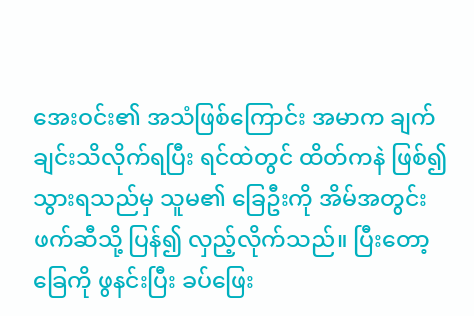အေးဝင်း၏ အသံဖြစ်ကြောင်း အမာက ချက်ချင်းသိလိုက်ရပြီး ရင်ထဲတွင် ထိတ်ကနဲ ဖြစ်၍ သွားရသည်မှ သူမ၏ ခြေဦးကို အိမ်အတွင်းဖက်ဆီသို့ ပြန်၍ လှည့်လိုက်သည်။ ပြီးတော့ ခြေကို ဖွနင်းပြီး ခပ်ဖြေး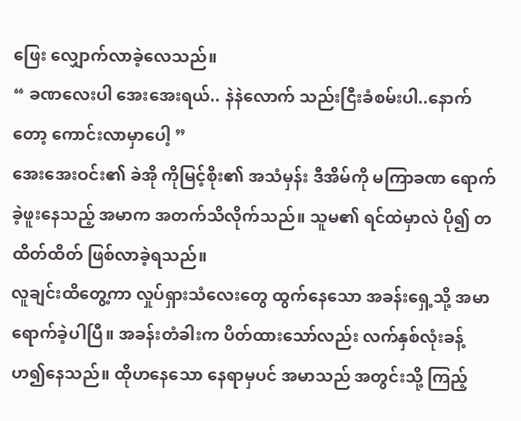ဖြေး လျှောက်လာခဲ့လေသည်။
“ ခဏလေးပါ အေးအေးရယ်.. နဲနဲလောက် သည်းငြီးခံစမ်းပါ..နောက်တော့ ကောင်းလာမှာပေါ့ ”
အေးအေးဝင်း၏ ခဲအို ကိုမြင့်စိုး၏ အသံမှန်း ဒီအိမ်ကို မကြာခဏ ရောက်ခဲ့ဖူးနေသည့် အမာက အတက်သိလိုက်သည်။ သူမ၏ ရင်ထဲမှာလဲ ပို၍ တထိတ်ထိတ် ဖြစ်လာခဲ့ရသည်။
လူချင်းထိတွေ့ကာ လှုပ်ရှားသံလေးတွေ ထွက်နေသော အခန်းရှေ့သို့ အမာ ရောက်ခဲ့ပါပြီ။ အခန်းတံခါးက ပိတ်ထားသော်လည်း လက်နှစ်လုံးခန့် ဟ၍နေသည်။ ထိုဟနေသော နေရာမှပင် အမာသည် အတွင်းသို့ ကြည့်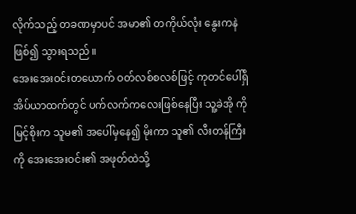လိုက်သည့် တခဏမှာပင် အမာ၏ တကိုယ်လုံး နွေးကနဲ ဖြစ်၍ သွားရသည်။
အေးအေးဝင်းတယောက် ဝတ်လစ်စလစ်ဖြင့် ကုတင်ပေါ်ရှိ အိပ်ယာထက်တွင် ပက်လက်ကလေးဖြစ်နေပြီး သူ့ခဲအို ကိုမြင့်စိုးက သူမ၏ အပေါ်မှနေ၍ မိုးကာ သူ၏ လီးတန်ကြီးကို အေးအေးဝင်း၏ အဖုတ်ထဲသို့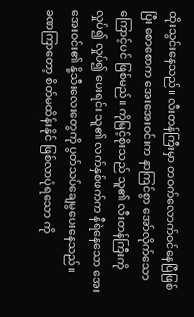ထိုးသွင်းနေသည်။ လီးတန်ကြီးမှာ တဝက်လောက်ဝင်နေပြီဖြစ်ပြီး စောစောက အေးအေးဝင်းက နာကြင်စွာ အော်လိုက်သောကြောင့်ပင် ဖြစ်မည်။ ကိုမြင့်စိုးသည် သူ၏ လီးတန်ကြီးကို လှုပ်၍ လှုပ်၍ ပေးရင်း သူ၏ လက်နှစ်ဖက်က နီရဲနေသော အေးအေးဝင်း၏ နို့သီးလေးတွေကို ပွတ်သပ်ချေမွပေးနေသည်။
ခဏကြာတော့ စိတ်မထိန်းနိုင် ဖြစ်လာပုံရသော ကို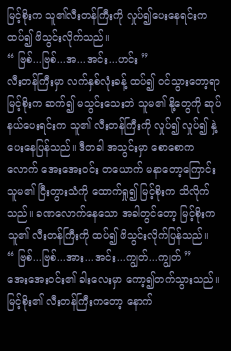မြင့်စိုးက သူ၏လီးတန်ကြီးကို လှုပ်၍ပေးနေရင်းက ထပ်၍ ဖိသွင်းလိုက်သည်။
“ ဗြစ်...ဗြစ်...အ...အင်း...ဟင်း ”
လီးတန်ကြီးမှာ လက်နှစ်လုံးခန့် ထပ်၍ ဝင်သွားတော့ရာ မြင့်စိုးက ဆက်၍ မသွင်းသေးဘဲ သူမ၏ နို့တွေကို ဆုပ်နယ်ပေးရင်းက သူ၏ လီးတန်ကြီးကို လှုပ်၍ လှုပ်၍ နှဲ့ပေးနေပြန်သည်။ ဒီတခါ အသွင်းမှာ စောစောကလောက် အေးအေးဝင်း တယောက် မနာတော့ကြောင်း သူမ၏ ငြီးတွားသံကို ထောက်ရှု၍ မြင့်စိုးက သိလိုက်သည်။ ခဏလောက်နေသော အခါတွင်တော့ မြင့်စိုးက သူ၏ လီးတန်ကြီးကို ထပ်၍ ဖိသွင်းလိုက်ပြန်သည်။
“ ဗြစ်...ဗြစ်...အား...အင်း...ကျွတ်...ကျွတ် ”
အေးအေးဝင်း၏ ခါးလေးမှာ ကော့၍တက်သွားသည်။ မြင့်စိုး၏ လီးတန်ကြီးကတော့ နောက်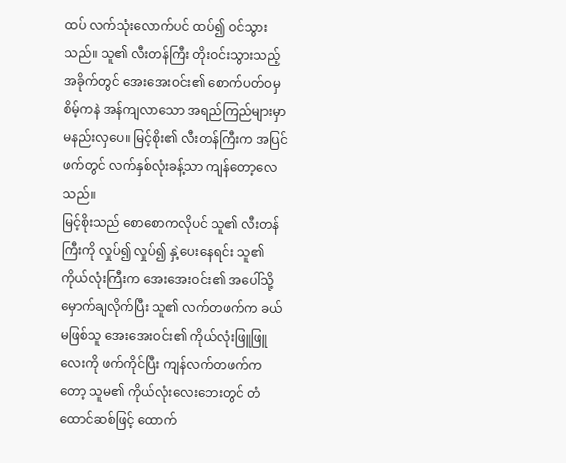ထပ် လက်သုံးလောက်ပင် ထပ်၍ ဝင်သွားသည်။ သူ၏ လီးတန်ကြီး တိုးဝင်းသွားသည့် အခိုက်တွင် အေးအေးဝင်း၏ စောက်ပတ်ဝမှ စိမ့်ကနဲ အန်ကျလာသော အရည်ကြည်များမှာ မနည်းလှပေ။ မြင့်စိုး၏ လီးတန်ကြီးက အပြင်ဖက်တွင် လက်နှစ်လုံးခန့်သာ ကျန်တော့လေသည်။
မြင့်စိုးသည် စောစောကလိုပင် သူ၏ လီးတန်ကြီးကို လှုပ်၍ လှုပ်၍ နှဲ့ပေးနေရင်း သူ၏ ကိုယ်လုံးကြီးက အေးအေးဝင်း၏ အပေါ်သို့ မှောက်ချလိုက်ပြီး သူ၏ လက်တဖက်က ခယ်မဖြစ်သူ အေးအေးဝင်း၏ ကိုယ်လုံးဖြူဖြူလေးကို ဖက်ကိုင်ပြီး ကျန်လက်တဖက်ကတော့ သူမ၏ ကိုယ်လုံးလေးဘေးတွင် တံထောင်ဆစ်ဖြင့် ထောက်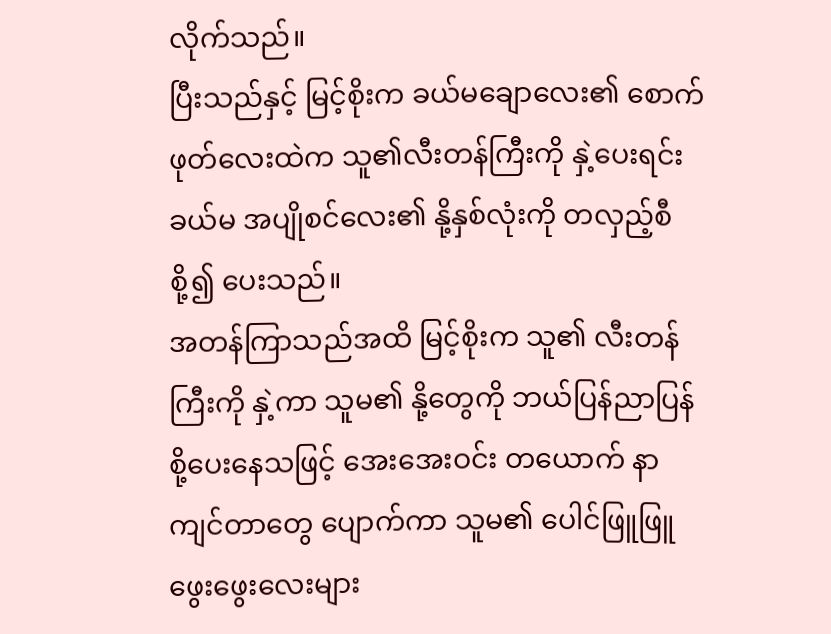လိုက်သည်။
ပြီးသည်နှင့် မြင့်စိုးက ခယ်မချောလေး၏ စောက်ဖုတ်လေးထဲက သူ၏လီးတန်ကြီးကို နှဲ့ပေးရင်း ခယ်မ အပျိုစင်လေး၏ နို့နှစ်လုံးကို တလှည့်စီစို့၍ ပေးသည်။
အတန်ကြာသည်အထိ မြင့်စိုးက သူ၏ လီးတန်ကြီးကို နှဲ့ကာ သူမ၏ နို့တွေကို ဘယ်ပြန်ညာပြန်စို့ပေးနေသဖြင့် အေးအေးဝင်း တယောက် နာကျင်တာတွေ ပျောက်ကာ သူမ၏ ပေါင်ဖြူဖြူဖွေးဖွေးလေးများ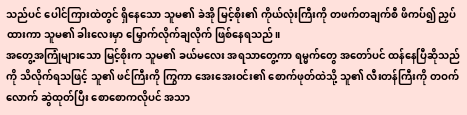သည်ပင် ပေါင်ကြားထဲတွင် ရှိနေသော သူမ၏ ခဲအို မြင့်စိုး၏ ကိုယ်လုံးကြီးကို တဖက်တချက်စီ ဖိကပ်၍ ညှပ်ထားကာ သူမ၏ ခါးလေးမှာ မြှောက်လိုက်ချလိုက် ဖြစ်နေရသည်။
အတွေ့အကြုံများသော မြင့်စိုးက သူမ၏ ခယ်မလေး အရသာတွေ့ကာ ရမ္မက်တွေ အတော်ပင် ထန်နေပြီဆိုသည်ကို သိလိုက်ရသဖြင့် သူ၏ ဖင်ကြီးကို ကြွကာ အေးအေးဝင်း၏ စောက်ဖုတ်ထဲသို့ သူ၏ လီးတန်ကြီးကို တဝက်လောက် ဆွဲထုတ်ပြီး စောစောကလိုပင် အသာ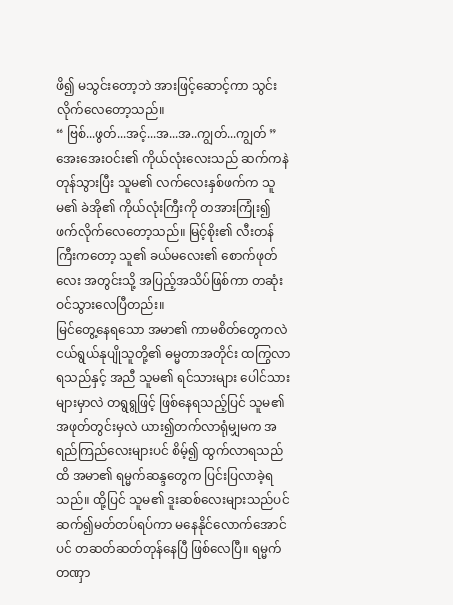ဖိ၍ မသွင်းတော့ဘဲ အားဖြင့်ဆောင့်ကာ သွင်းလိုက်လေတော့သည်။
“ ဗြစ်...ဖွတ်...အင့်...အ...အ..ကျွတ်...ကျွတ် ”
အေးအေးဝင်း၏ ကိုယ်လုံးလေးသည် ဆက်ကနဲ တုန်သွားပြီး သူမ၏ လက်လေးနှစ်ဖက်က သူမ၏ ခဲအို၏ ကိုယ်လုံးကြီးကို တအားကြုံး၍ ဖက်လိုက်လေတော့သည်။ မြင့်စိုး၏ လီးတန်ကြီးကတော့ သူ၏ ခယ်မလေး၏ စောက်ဖုတ်လေး အတွင်းသို့ အပြည့်အသိပ်ဖြစ်ကာ တဆုံးဝင်သွားလေပြီတည်း။
မြင်တွေ့နေရသော အမာ၏ ကာမစိတ်တွေကလဲ ငယ်ရွယ်နုပျိုသူတို့၏ ဓမ္မတာအတိုင်း ထကြွလာရသည်နှင့် အညီ သူမ၏ ရင်သားများ ပေါင်သားများမှာလဲ တရွရွဖြင့် ဖြစ်နေရသည့်ပြင် သူမ၏ အဖုတ်တွင်းမှလဲ ယား၍တက်လာရုံမျှမက အရည်ကြည်လေးများပင် စိမ့်၍ ထွက်လာရသည်ထိ အမာ၏ ရမ္မက်ဆန္ဒတွေက ပြင်းပြလာခဲ့ရသည်။ ထို့ပြင် သူမ၏ ဒူးဆစ်လေးများသည်ပင် ဆက်၍မတ်တပ်ရပ်ကာ မနေနိုင်လောက်အောင်ပင် တဆတ်ဆတ်တုန်နေပြီ ဖြစ်လေပြီ။ ရမ္မက်တဏှာ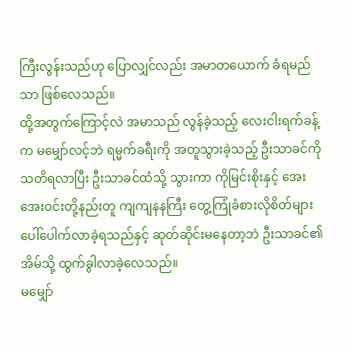ကြီးလွန်းသည်ဟု ပြောလျှင်လည်း အမာတယောက် ခံရမည်သာ ဖြစ်လေသည်။
ထို့အတွက်ကြောင့်လဲ အမာသည် လွန်ခဲ့သည့် လေးငါးရက်ခန့်က မမျှော်လင့်ဘဲ ရမ္မက်ခရီးကို အတူသွားခဲ့သည့် ဦးသာခင်ကို သတိရလာပြီး ဦးသာခင်ထံသို့ သွားကာ ကိုမြင်းစိုးနှင့် အေးအေးဝင်းတို့နည်းတူ ကျကျနနကြီး တွေ့ကြုံခံစားလိုစိတ်များ ပေါ်ပေါက်လာခဲ့ရသည်နှင့် ဆုတ်ဆိုင်းမနေတာ့ဘဲ ဦးသာခင်၏ အိမ်သို့ ထွက်ခွါလာခဲ့လေသည်။
မမျှော်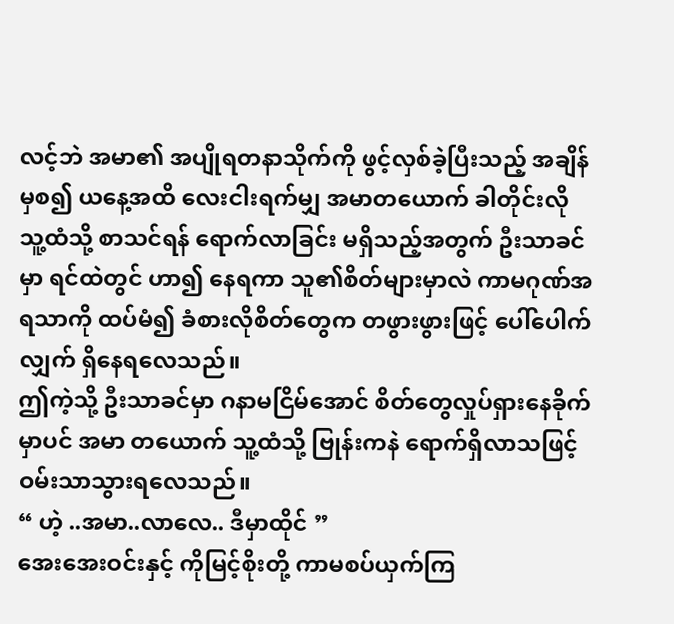လင့်ဘဲ အမာ၏ အပျိုရတနာသိုက်ကို ဖွင့်လှစ်ခဲ့ပြီးသည့် အချိန်မှစ၍ ယနေ့အထိ လေးငါးရက်မျှ အမာတယောက် ခါတိုင်းလို သူ့ထံသို့ စာသင်ရန် ရောက်လာခြင်း မရှိသည့်အတွက် ဦးသာခင်မှာ ရင်ထဲတွင် ဟာ၍ နေရကာ သူ၏စိတ်များမှာလဲ ကာမဂုဏ်အရသာကို ထပ်မံ၍ ခံစားလိုစိတ်တွေက တဖွားဖွားဖြင့် ပေါ်ပေါက်လျှက် ရှိနေရလေသည်။
ဤကဲ့သို့ ဦးသာခင်မှာ ဂနာမငြိမ်အောင် စိတ်တွေလှုပ်ရှားနေခိုက်မှာပင် အမာ တယောက် သူ့ထံသို့ ဗြုန်းကနဲ ရောက်ရှိလာသဖြင့် ဝမ်းသာသွားရလေသည်။
“ ဟဲ့ ..အမာ..လာလေ.. ဒီမှာထိုင် ”
အေးအေးဝင်းနှင့် ကိုမြင့်စိုးတို့ ကာမစပ်ယှက်ကြ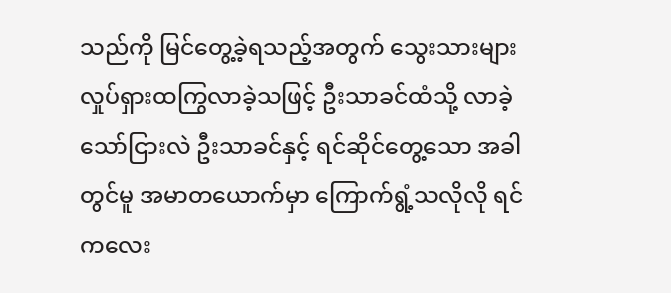သည်ကို မြင်တွေ့ခဲ့ရသည့်အတွက် သွေးသားများ လှုပ်ရှားထကြွလာခဲ့သဖြင့် ဦးသာခင်ထံသို့ လာခဲ့သော်ငြားလဲ ဦးသာခင်နှင့် ရင်ဆိုင်တွေ့သော အခါတွင်မူ အမာတယောက်မှာ ကြောက်ရွံ့သလိုလို ရင်ကလေး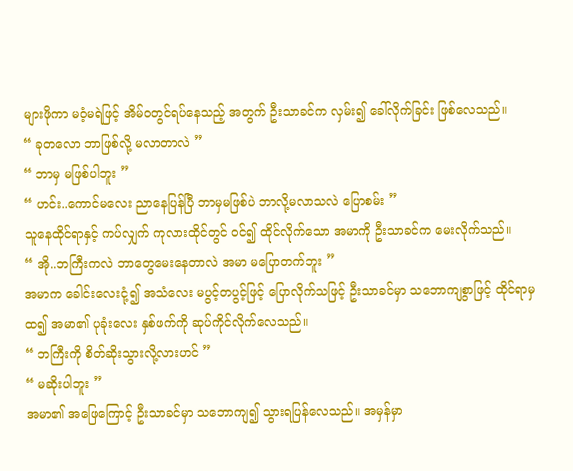များဖိုကာ မဝံ့မရဲဖြင့် အိမ်ဝတွင်ရပ်နေသည့် အတွက် ဦးသာခင်က လှမ်း၍ ခေါ်လိုက်ခြင်း ဖြစ်လေသည်။
“ ခုတလော ဘာဖြစ်လို့ မလာတာလဲ ”
“ ဘာမှ မဖြစ်ပါဘူး ”
“ ဟင်း..ကောင်မလေး ညာနေပြန်ပြီ ဘာမှမဖြစ်ပဲ ဘာလို့မလာသလဲ ပြောစမ်း ”
သူနေထိုင်ရာနှင့် ကပ်လျှက် ကုလားထိုင်တွင် ဝင်၍ ထိုင်လိုက်သော အမာကို ဦးသာခင်က မေးလိုက်သည်။
“ အို..ဘကြီးကလဲ ဘာတွေမေးနေတာလဲ အမာ မပြောတက်ဘူး ”
အမာက ခေါင်းလေးငုံ့၍ အသံလေး မပွင့်တပွင့်ဖြင့် ပြောလိုက်သဖြင့် ဦးသာခင်မှာ သဘောကျစွာဖြင့် ထိုင်ရာမှထ၍ အမာ၏ ပုခုံးလေး နှစ်ဖက်ကို ဆုပ်ကိုင်လိုက်လေသည်။
“ ဘကြီးကို စိတ်ဆိုးသွားလို့လားဟင် ”
“ မဆိုးပါဘူး ”
အမာ၏ အဖြေကြောင့် ဦးသာခင်မှာ သဘောကျ၍ သွားရပြန်လေသည်။ အမှန်မှာ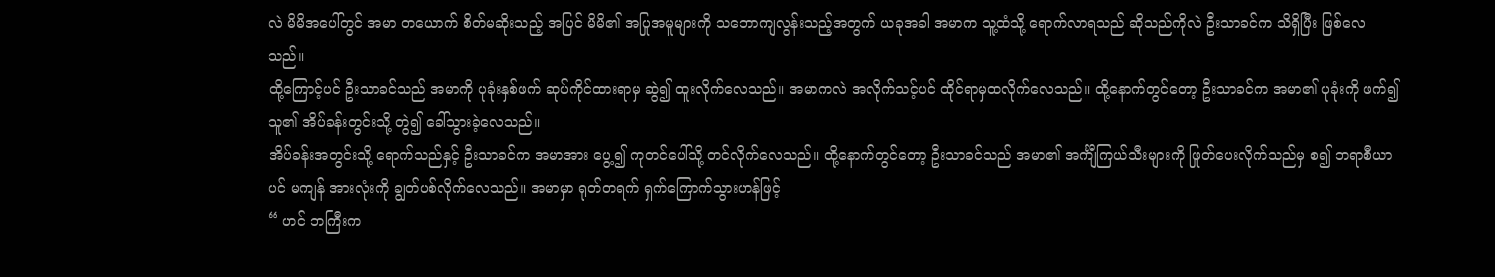လဲ မိမိအပေါ်တွင် အမာ တယောက် စိတ်မဆိုးသည့် အပြင် မိမိ၏ အပြုအမူများကို သဘောကျလွန်းသည့်အတွက် ယခုအခါ အမာက သူ့ထံသို့ ရောက်လာရသည် ဆိုသည်ကိုလဲ ဦးသာခင်က သိရှိပြီး ဖြစ်လေသည်။
ထို့ကြောင့်ပင် ဦးသာခင်သည် အမာကို ပုခုံးနှစ်ဖက် ဆုပ်ကိုင်ထားရာမှ ဆွဲ၍ ထူးလိုက်လေသည်။ အမာကလဲ အလိုက်သင့်ပင် ထိုင်ရာမှထလိုက်လေသည်။ ထို့နောက်တွင်တော့ ဦးသာခင်က အမာ၏ ပုခုံးကို ဖက်၍ သူ၏ အိပ်ခန်းတွင်းသို့ တွဲ၍ ခေါ်သွားခဲ့လေသည်။
အိပ်ခန်းအတွင်းသို့ ရောက်သည်နှင့် ဦးသာခင်က အမာအား ပွေ့၍ ကုတင်ပေါ်သို့ တင်လိုက်လေသည်။ ထို့နောက်တွင်တော့ ဦးသာခင်သည် အမာ၏ အင်္ကျီကြယ်သီးများကို ဖြုတ်ပေးလိုက်သည်မှ စ၍ ဘရာစီယာပင် မကျန် အားလုံးကို ချွတ်ပစ်လိုက်လေသည်။ အမာမှာ ရုတ်တရက် ရှက်ကြောက်သွားဟန်ဖြင့်
“ ဟင် ဘကြီးက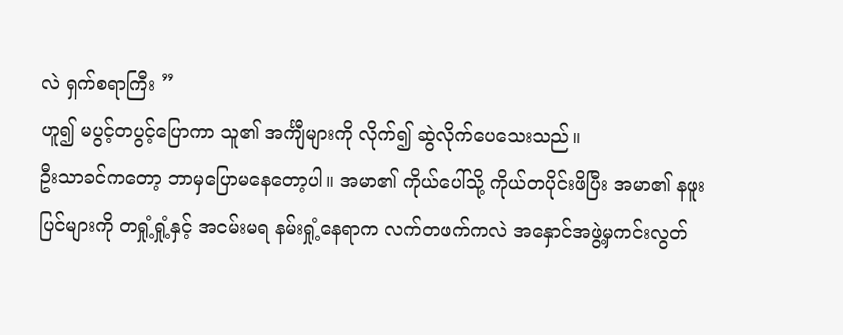လဲ ရှက်စရာကြီး ”
ဟူ၍ မပွင့်တပွင့်ပြောကာ သူ၏ အင်္ကျီများကို လိုက်၍ ဆွဲလိုက်ပေသေးသည်။
ဦးသာခင်ကတော့ ဘာမှပြောမနေတော့ပါ။ အမာ၏ ကိုယ်ပေါ်သို့ ကိုယ်တပိုင်းဖိပြီး အမာ၏ နဖူးပြင်များကို တရှုံ့ရှုံ့နှင့် အငမ်းမရ နမ်းရှုံ့နေရာက လက်တဖက်ကလဲ အနှောင်အဖွဲ့မှကင်းလွတ်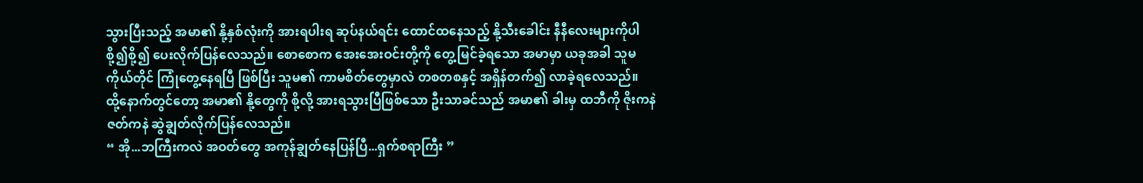သွားပြီးသည့် အမာ၏ နို့နှစ်လုံးကို အားရပါးရ ဆုပ်နယ်ရင်း ထောင်ထနေသည့် နို့သီးခေါင်း နီနီလေးများကိုပါ စို့၍စို့၍ ပေးလိုက်ပြန်လေသည်။ စောစောက အေးအေးဝင်းတို့ကို တွေ့မြင်ခဲ့ရသော အမာမှာ ယခုအခါ သူမကိုယ်တိုင် ကြုံတွေ့နေရပြီ ဖြစ်ပြီး သူမ၏ ကာမစိတ်တွေမှာလဲ တစတစနှင့် အရှိန်တက်၍ လာခဲ့ရလေသည်။
ထို့နောက်တွင်တော့ အမာ၏ နို့တွေကို စို့လို့ အားရသွားပြီဖြစ်သော ဦးသာခင်သည် အမာ၏ ခါးမှ ထဘီကို ဇိုးကနဲ ဇတ်ကနဲ ဆွဲချွတ်လိုက်ပြန်လေသည်။
“ အို...ဘကြီးကလဲ အဝတ်တွေ အကုန်ချွတ်နေပြန်ပြီ...ရှက်စရာကြီး ”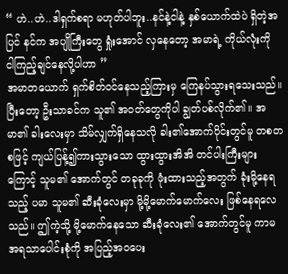“ ဟဲ..ဟဲ..ဒါရှက်စရာ မဟုတ်ပါဘူး..နင်နဲ့ငါနဲ့ နှစ်ယောက်ထဲပဲ ရှိတဲ့အပြင် နင်က အပျိုကြီးတွေ ရှုံးအောင် လှနေတော့ အမာရဲ့ ကိုယ်လုံးကို ငါကြည့်ချင်နေလို့ပါဟာ ”
အမာတယောက် ရှက်စိတ်ဝင်နေသည့်ကြားမှ ကြေနပ်သွားရသေးသည်။ ပြီးတော့ ဦးသာခင်က သူ၏ အဝတ်တွေကိုပါ ချွတ်ပစ်လိုက်၏။ အမာ၏ ခါးလေးမှာ သိမ်လျှက်ရှိနေသလို ခါး၏အောက်ပိုင်းတွင်မူ တစတစဖြင့် ကျယ်ပြန့်၍ကားသွားသော ထွားထွားအိအိ တင်ပါးကြီးများကြောင့် သူမ၏ အောက်တွင် တခုခုကို ဖုံးထားသည့်အတွက် ခုံးမို့နေရသည့် ပမာ သူမ၏ ဆီးခုံလေးမှာ မို့မို့မောက်မောက်လေး ဖြစ်နေရလေသည်။ ဤကဲ့သို့ မို့မောက်နေသော ဆီးခုံလေး၏ အောက်တွင်မူ ကာမအရသာပေါင်းစုံကို အပြည့်အဝပေး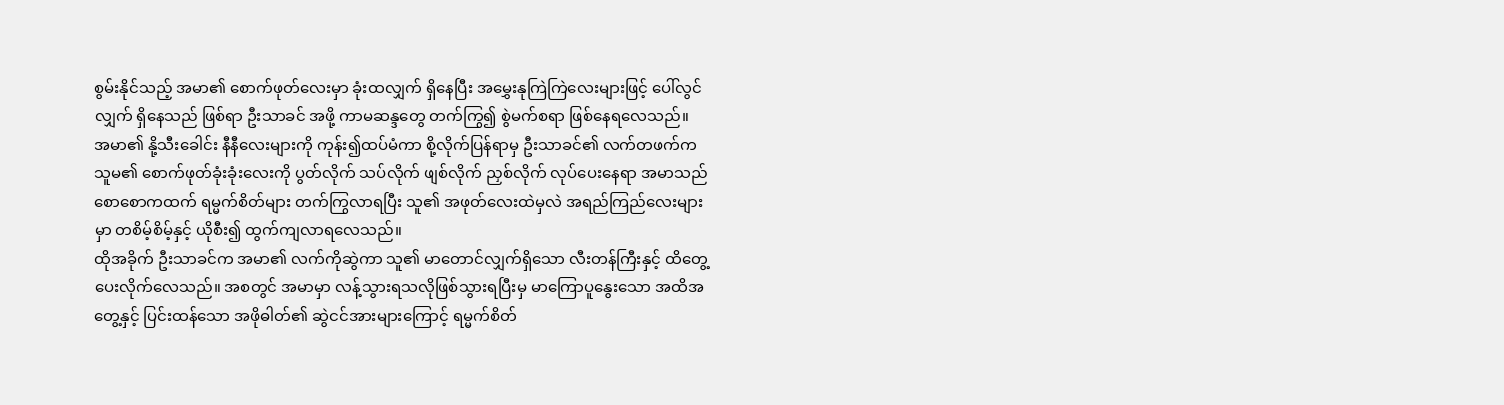စွမ်းနိုင်သည့် အမာ၏ စောက်ဖုတ်လေးမှာ ခုံးထလျှက် ရှိနေပြီး အမွှေးနုကြဲကြဲလေးများဖြင့် ပေါ်လွင်လျှက် ရှိနေသည် ဖြစ်ရာ ဦးသာခင် အဖို့ ကာမဆန္ဒတွေ တက်ကြွ၍ စွဲမက်စရာ ဖြစ်နေရလေသည်။
အမာ၏ နို့သီးခေါင်း နီနီလေးများကို ကုန်း၍ထပ်မံကာ စို့လိုက်ပြန်ရာမှ ဦးသာခင်၏ လက်တဖက်က သူမ၏ စောက်ဖုတ်ခုံးခုံးလေးကို ပွတ်လိုက် သပ်လိုက် ဖျစ်လိုက် ညှစ်လိုက် လုပ်ပေးနေရာ အမာသည် စောစောကထက် ရမ္မက်စိတ်များ တက်ကြွလာရပြီး သူ၏ အဖုတ်လေးထဲမှလဲ အရည်ကြည်လေးများမှာ တစိမ့်စိမ့်နှင့် ယိုစီး၍ ထွက်ကျလာရလေသည်။
ထိုအခိုက် ဦးသာခင်က အမာ၏ လက်ကိုဆွဲကာ သူ၏ မာတောင်လျှက်ရှိသော လီးတန်ကြီးနှင့် ထိတွေ့ပေးလိုက်လေသည်။ အစတွင် အမာမှာ လန့်သွားရသလိုဖြစ်သွားရပြီးမှ မာကြောပူနွေးသော အထိအတွေ့နှင့် ပြင်းထန်သော အဖိုဓါတ်၏ ဆွဲငင်အားများကြောင့် ရမ္မက်စိတ်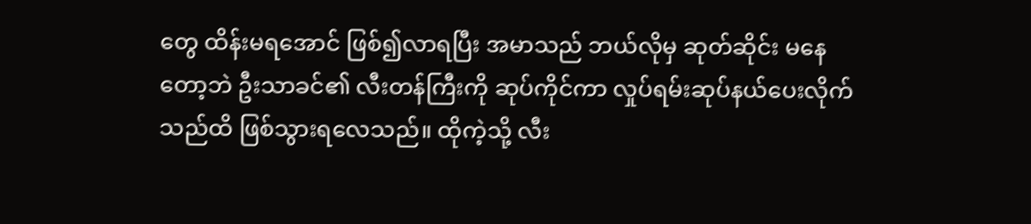တွေ ထိန်းမရအောင် ဖြစ်၍လာရပြီး အမာသည် ဘယ်လိုမှ ဆုတ်ဆိုင်း မနေတော့ဘဲ ဦးသာခင်၏ လီးတန်ကြီးကို ဆုပ်ကိုင်ကာ လှုပ်ရမ်းဆုပ်နယ်ပေးလိုက်သည်ထိ ဖြစ်သွားရလေသည်။ ထိုကဲ့သို့ လီး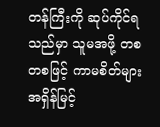တန်ကြီးကို ဆုပ်ကိုင်ရသည်မှာ သူမအဖို့ တစတစဖြင့် ကာမစိတ်များ အရှိန်မြင့်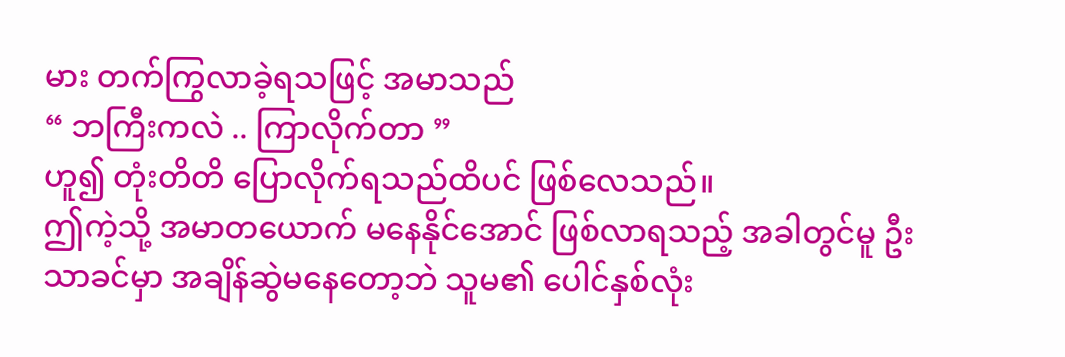မား တက်ကြွလာခဲ့ရသဖြင့် အမာသည်
“ ဘကြီးကလဲ .. ကြာလိုက်တာ ”
ဟူ၍ တုံးတိတိ ပြောလိုက်ရသည်ထိပင် ဖြစ်လေသည်။
ဤကဲ့သို့ အမာတယောက် မနေနိုင်အောင် ဖြစ်လာရသည့် အခါတွင်မူ ဦးသာခင်မှာ အချိန်ဆွဲမနေတော့ဘဲ သူမ၏ ပေါင်နှစ်လုံး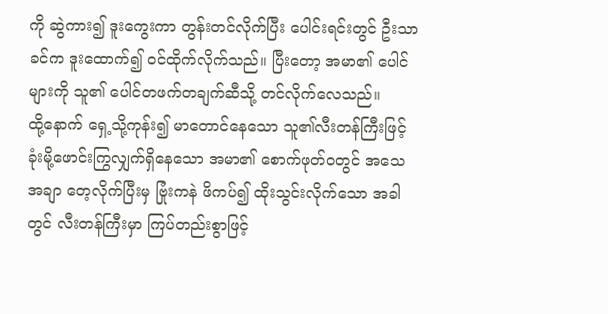ကို ဆွဲကား၍ ဒူးကွေးကာ တွန်းတင်လိုက်ပြီး ပေါင်းရင်းတွင် ဦးသာခင်က ဒူးထောက်၍ ဝင်ထိုက်လိုက်သည်။ ပြီးတော့ အမာ၏ ပေါင်များကို သူ၏ ပေါင်တဖက်တချက်ဆီသို့ တင်လိုက်လေသည်။
ထို့နောက် ရှေ့သို့ကုန်း၍ မာတောင်နေသော သူ၏လီးတန်ကြီးဖြင့် ခုံးမို့ဖောင်းကြွလျှက်ရှိနေသော အမာ၏ စောက်ဖုတ်ဝတွင် အသေအချာ တေ့လိုက်ပြီးမှ ဗြုံးကနဲ ဖိကပ်၍ ထိုးသွင်းလိုက်သော အခါတွင် လီးတန်ကြီးမှာ ကြပ်တည်းစွာဖြင့်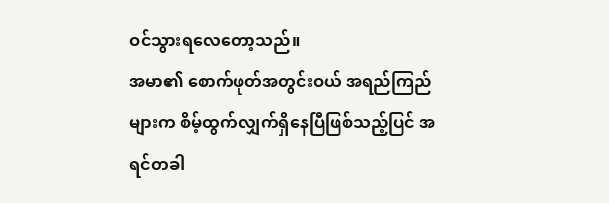ဝင်သွားရလေတော့သည်။
အမာ၏ စောက်ဖုတ်အတွင်းဝယ် အရည်ကြည်များက စိမ့်ထွက်လျှက်ရှိနေပြီဖြစ်သည့်ပြင် အရင်တခါ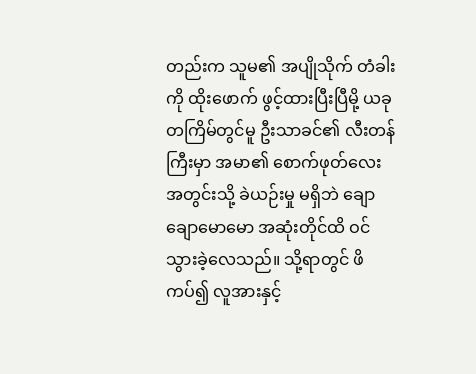တည်းက သူမ၏ အပျိုသိုက် တံခါးကို ထိုးဖောက် ဖွင့်ထားပြီးပြီမို့ ယခုတကြိမ်တွင်မူ ဦးသာခင်၏ လီးတန်ကြီးမှာ အမာ၏ စောက်ဖုတ်လေး အတွင်းသို့ ခဲယဉ်းမှု မရှိဘဲ ချောချောမောမော အဆုံးတိုင်ထိ ဝင်သွားခဲ့လေသည်။ သို့ရာတွင် ဖိကပ်၍ လူအားနှင့်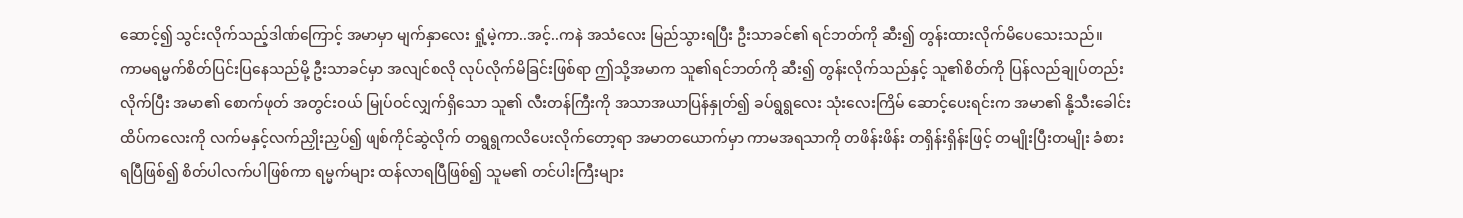ဆောင့်၍ သွင်းလိုက်သည့်ဒါဏ်ကြောင့် အမာမှာ မျက်နှာလေး ရှုံ့မဲ့ကာ..အင့်..ကနဲ အသံလေး မြည်သွားရပြီး ဦးသာခင်၏ ရင်ဘတ်ကို ဆီး၍ တွန်းထားလိုက်မိပေသေးသည်။
ကာမရမ္မက်စိတ်ပြင်းပြနေသည်မို့ ဦးသာခင်မှာ အလျင်စလို လုပ်လိုက်မိခြင်းဖြစ်ရာ ဤသို့အမာက သူ၏ရင်ဘတ်ကို ဆီး၍ တွန်းလိုက်သည်နှင့် သူ၏စိတ်ကို ပြန်လည်ချုပ်တည်းလိုက်ပြီး အမာ၏ စောက်ဖုတ် အတွင်းဝယ် မြုပ်ဝင်လျှက်ရှိသော သူ၏ လီးတန်ကြီးကို အသာအယာပြန်နှုတ်၍ ခပ်ရွရွလေး သုံးလေးကြိမ် ဆောင့်ပေးရင်းက အမာ၏ နို့သီးခေါင်း ထိပ်ကလေးကို လက်မနှင့်လက်ညှိုးညှပ်၍ ဖျစ်ကိုင်ဆွဲလိုက် တရွရွကလိပေးလိုက်တော့ရာ အမာတယောက်မှာ ကာမအရသာကို တဖိန်းဖိန်း တရှိန်းရှိန်းဖြင့် တမျိုးပြီးတမျိုး ခံစားရပြီဖြစ်၍ စိတ်ပါလက်ပါဖြစ်ကာ ရမ္မက်များ ထန်လာရပြီဖြစ်၍ သူမ၏ တင်ပါးကြီးများ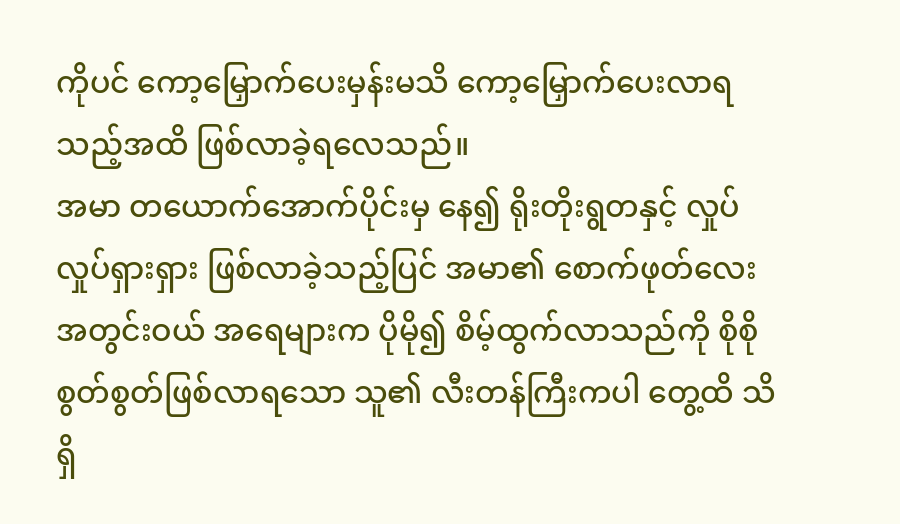ကိုပင် ကော့မြှောက်ပေးမှန်းမသိ ကော့မြှောက်ပေးလာရသည့်အထိ ဖြစ်လာခဲ့ရလေသည်။
အမာ တယောက်အောက်ပိုင်းမှ နေ၍ ရိုးတိုးရွတနှင့် လှုပ်လှုပ်ရှားရှား ဖြစ်လာခဲ့သည့်ပြင် အမာ၏ စောက်ဖုတ်လေး အတွင်းဝယ် အရေများက ပိုမို၍ စိမ့်ထွက်လာသည်ကို စိုစိုစွတ်စွတ်ဖြစ်လာရသော သူ၏ လီးတန်ကြီးကပါ တွေ့ထိ သိရှိ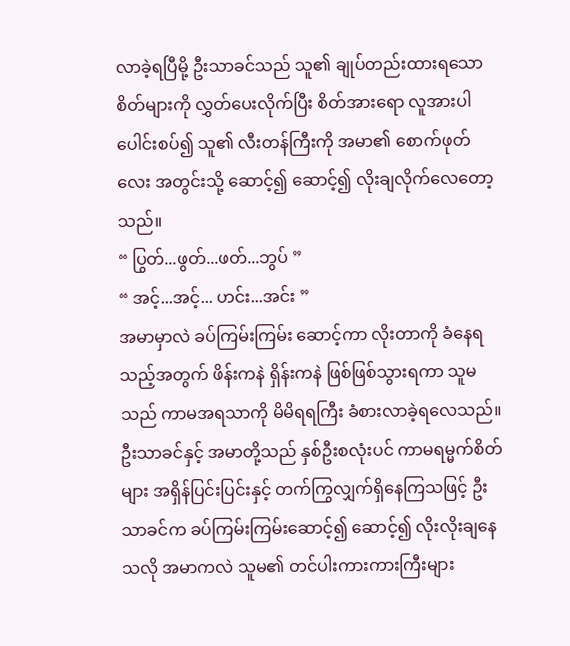လာခဲ့ရပြီမို့ ဦးသာခင်သည် သူ၏ ချုပ်တည်းထားရသော စိတ်များကို လွှတ်ပေးလိုက်ပြီး စိတ်အားရော လူအားပါ ပေါင်းစပ်၍ သူ၏ လီးတန်ကြီးကို အမာ၏ စောက်ဖုတ်လေး အတွင်းသို့ ဆောင့်၍ ဆောင့်၍ လိုးချလိုက်လေတော့သည်။
“ ပြွတ်...ဖွတ်...ဖတ်...ဘွပ် ”
“ အင့်...အင့်... ဟင်း...အင်း ”
အမာမှာလဲ ခပ်ကြမ်းကြမ်း ဆောင့်ကာ လိုးတာကို ခံနေရသည့်အတွက် ဖိန်းကနဲ ရှိန်းကနဲ ဖြစ်ဖြစ်သွားရကာ သူမသည် ကာမအရသာကို မိမိရရကြီး ခံစားလာခဲ့ရလေသည်။
ဦးသာခင်နှင့် အမာတို့သည် နှစ်ဦးစလုံးပင် ကာမရမ္မက်စိတ်များ အရှိန်ပြင်းပြင်းနှင့် တက်ကြွလျှက်ရှိနေကြသဖြင့် ဦးသာခင်က ခပ်ကြမ်းကြမ်းဆောင့်၍ ဆောင့်၍ လိုးလိုးချနေသလို အမာကလဲ သူမ၏ တင်ပါးကားကားကြီးများ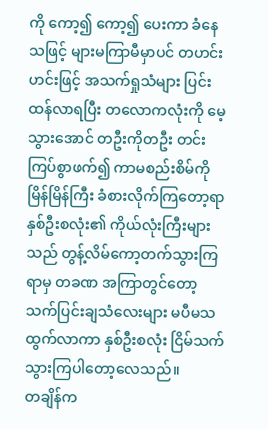ကို ကော့၍ ကော့၍ ပေးကာ ခံနေသဖြင့် များမကြာမီမှာပင် တဟင်းဟင်းဖြင့် အသက်ရှုသံများ ပြင်းထန်လာရပြီး တလောကလုံးကို မေ့သွားအောင် တဦးကိုတဦး တင်းကြပ်စွာဖက်၍ ကာမစည်းစိမ်ကို မြိန်မြိန်ကြီး ခံစားလိုက်ကြတော့ရာ နှစ်ဦးစလုံး၏ ကိုယ်လုံးကြီးများသည် တွန့်လိမ်ကော့တက်သွားကြရာမှ တခဏ အကြာတွင်တော့ သက်ပြင်းချသံလေးများ မပီမသ ထွက်လာကာ နှစ်ဦးစလုံး ငြိမ်သက်သွားကြပါတော့လေသည်။
တချိန်က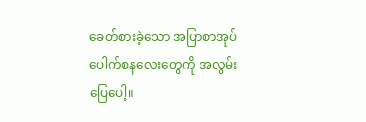ခေတ်စားခဲ့သော အပြာစာအုပ် ပေါက်စနလေးတွေကို အလွမ်းပြေပေါ့။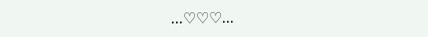...♡♡♡...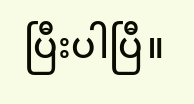ပြီးပါပြီ။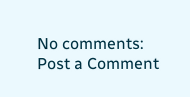No comments:
Post a Comment